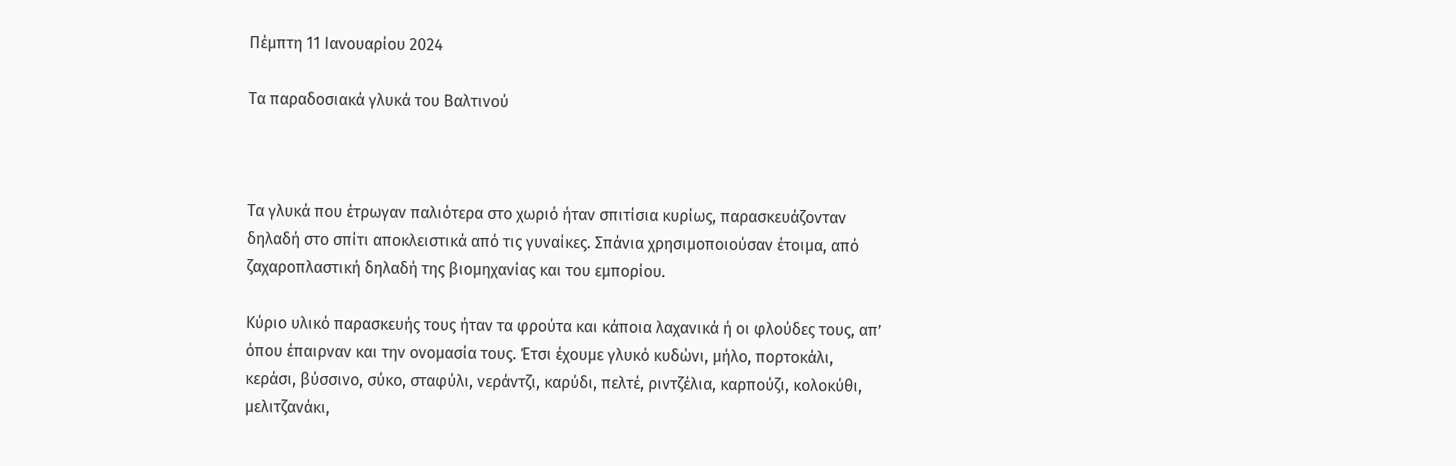Πέμπτη 11 Ιανουαρίου 2024

Τα παραδοσιακά γλυκά του Βαλτινού



Τα γλυκά που έτρωγαν παλιότερα στο χωριό ήταν σπιτίσια κυρίως, παρασκευάζονταν δηλαδή στο σπίτι αποκλειστικά από τις γυναίκες. Σπάνια χρησιμοποιούσαν έτοιμα, από ζαχαροπλαστική δηλαδή της βιομηχανίας και του εμπορίου.

Κύριο υλικό παρασκευής τους ήταν τα φρούτα και κάποια λαχανικά ή οι φλούδες τους, απ’ όπου έπαιρναν και την ονομασία τους. Έτσι έχουμε γλυκό κυδώνι, μήλο, πορτοκάλι, κεράσι, βύσσινο, σύκο, σταφύλι, νεράντζι, καρύδι, πελτέ, ριντζέλια, καρπούζι, κολοκύθι, μελιτζανάκι,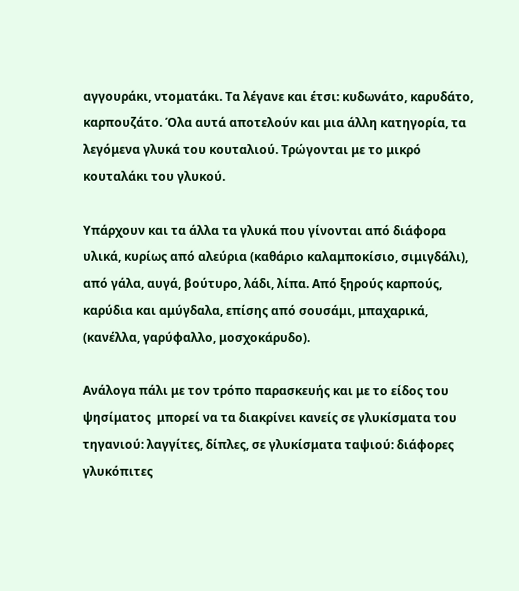αγγουράκι, ντοματάκι. Τα λέγανε και έτσι: κυδωνάτο, καρυδάτο, καρπουζάτο. Όλα αυτά αποτελούν και μια άλλη κατηγορία, τα λεγόμενα γλυκά του κουταλιού. Τρώγονται με το μικρό κουταλάκι του γλυκού.

Υπάρχουν και τα άλλα τα γλυκά που γίνονται από διάφορα υλικά, κυρίως από αλεύρια (καθάριο καλαμποκίσιο, σιμιγδάλι), από γάλα, αυγά, βούτυρο, λάδι, λίπα. Από ξηρούς καρπούς, καρύδια και αμύγδαλα, επίσης από σουσάμι, μπαχαρικά, (κανέλλα, γαρύφαλλο, μοσχοκάρυδο).

Ανάλογα πάλι με τον τρόπο παρασκευής και με το είδος του ψησίματος  μπορεί να τα διακρίνει κανείς σε γλυκίσματα του τηγανιού: λαγγίτες, δίπλες, σε γλυκίσματα ταψιού: διάφορες γλυκόπιτες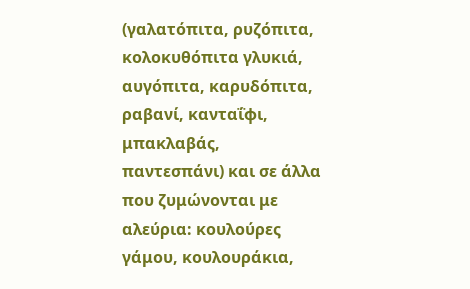(γαλατόπιτα, ρυζόπιτα, κολοκυθόπιτα γλυκιά, αυγόπιτα, καρυδόπιτα, ραβανί, κανταΐφι, μπακλαβάς, παντεσπάνι) και σε άλλα που ζυμώνονται με αλεύρια: κουλούρες γάμου, κουλουράκια,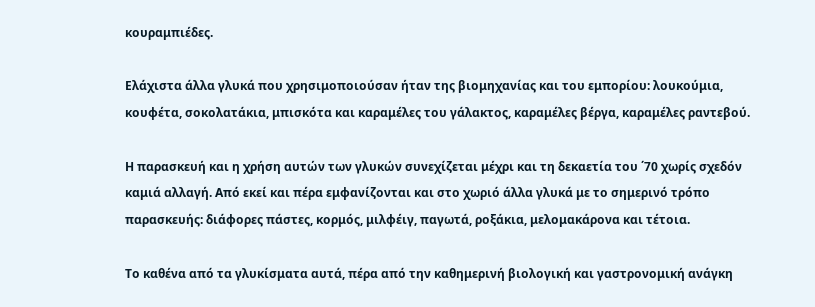κουραμπιέδες.

Ελάχιστα άλλα γλυκά που χρησιμοποιούσαν ήταν της βιομηχανίας και του εμπορίου: λουκούμια, κουφέτα, σοκολατάκια, μπισκότα και καραμέλες του γάλακτος, καραμέλες βέργα, καραμέλες ραντεβού.

Η παρασκευή και η χρήση αυτών των γλυκών συνεχίζεται μέχρι και τη δεκαετία του ΄70 χωρίς σχεδόν καμιά αλλαγή. Από εκεί και πέρα εμφανίζονται και στο χωριό άλλα γλυκά με το σημερινό τρόπο παρασκευής: διάφορες πάστες, κορμός, μιλφέιγ, παγωτά, ροξάκια, μελομακάρονα και τέτοια.

Το καθένα από τα γλυκίσματα αυτά, πέρα από την καθημερινή βιολογική και γαστρονομική ανάγκη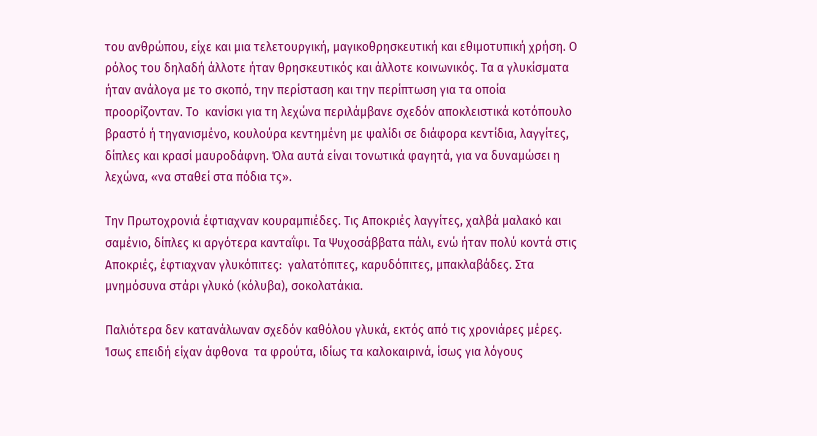του ανθρώπου, είχε και μια τελετουργική, μαγικοθρησκευτική και εθιμοτυπική χρήση. Ο ρόλος του δηλαδή άλλοτε ήταν θρησκευτικός και άλλοτε κοινωνικός. Τα α γλυκίσματα ήταν ανάλογα με το σκοπό, την περίσταση και την περίπτωση για τα οποία προορίζονταν. Το  κανίσκι για τη λεχώνα περιλάμβανε σχεδόν αποκλειστικά κοτόπουλο βραστό ή τηγανισμένο, κουλούρα κεντημένη με ψαλίδι σε διάφορα κεντίδια, λαγγίτες, δίπλες και κρασί μαυροδάφνη. Όλα αυτά είναι τονωτικά φαγητά, για να δυναμώσει η λεχώνα, «να σταθεί στα πόδια τς».

Την Πρωτοχρονιά έφτιαχναν κουραμπιέδες. Τις Αποκριές λαγγίτες, χαλβά μαλακό και σαμένιο, δίπλες κι αργότερα κανταΐφι. Τα Ψυχοσάββατα πάλι, ενώ ήταν πολύ κοντά στις Αποκριές, έφτιαχναν γλυκόπιτες:  γαλατόπιτες, καρυδόπιτες, μπακλαβάδες. Στα μνημόσυνα στάρι γλυκό (κόλυβα), σοκολατάκια.

Παλιότερα δεν κατανάλωναν σχεδόν καθόλου γλυκά, εκτός από τις χρονιάρες μέρες. Ίσως επειδή είχαν άφθονα  τα φρούτα, ιδίως τα καλοκαιρινά, ίσως για λόγους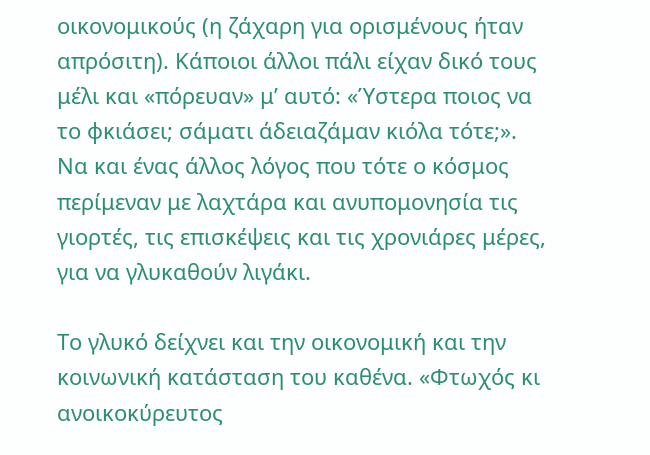οικονομικούς (η ζάχαρη για ορισμένους ήταν απρόσιτη). Κάποιοι άλλοι πάλι είχαν δικό τους μέλι και «πόρευαν» μ’ αυτό: «Ύστερα ποιος να το φκιάσει; σάματι άδειαζάμαν κιόλα τότε;». Να και ένας άλλος λόγος που τότε ο κόσμος περίμεναν με λαχτάρα και ανυπομονησία τις γιορτές, τις επισκέψεις και τις χρονιάρες μέρες, για να γλυκαθούν λιγάκι.

Το γλυκό δείχνει και την οικονομική και την κοινωνική κατάσταση του καθένα. «Φτωχός κι ανοικοκύρευτος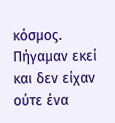κόσμος. Πήγαμαν εκεί και δεν είχαν ούτε ένα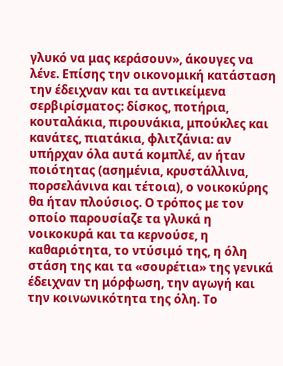γλυκό να μας κεράσουν», άκουγες να λένε. Επίσης την οικονομική κατάσταση την έδειχναν και τα αντικείμενα σερβιρίσματος: δίσκος, ποτήρια, κουταλάκια, πιρουνάκια, μπούκλες και κανάτες, πιατάκια, φλιτζάνια: αν υπήρχαν όλα αυτά κομπλέ, αν ήταν ποιότητας (ασημένια, κρυστάλλινα, πορσελάνινα και τέτοια), ο νοικοκύρης θα ήταν πλούσιος. Ο τρόπος με τον οποίο παρουσίαζε τα γλυκά η νοικοκυρά και τα κερνούσε, η καθαριότητα, το ντύσιμό της, η όλη στάση της και τα «σουρέτια» της γενικά έδειχναν τη μόρφωση, την αγωγή και την κοινωνικότητα της όλη. Το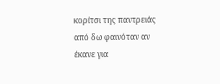κορίτσι της παντρειάς από δω φαινόταν αν έκανε για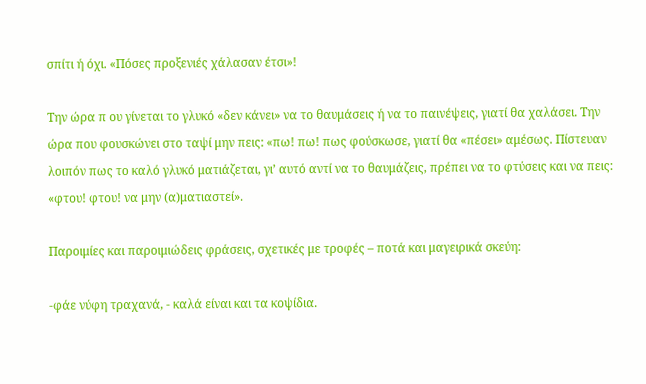σπίτι ή όχι. «Πόσες προξενιές χάλασαν έτσι»!

Την ώρα π ου γίνεται το γλυκό «δεν κάνει» να το θαυμάσεις ή να το παινέψεις, γιατί θα χαλάσει. Την ώρα που φουσκώνει στο ταψί μην πεις: «πω! πω! πως φούσκωσε, γιατί θα «πέσει» αμέσως. Πίστευαν λοιπόν πως το καλό γλυκό ματιάζεται, γι’ αυτό αντί να το θαυμάζεις, πρέπει να το φτύσεις και να πεις: «φτου! φτου! να μην (α)ματιαστεί».

Παροιμίες και παροιμιώδεις φράσεις, σχετικές με τροφές – ποτά και μαγειρικά σκεύη:

-φάε νύφη τραχανά, - καλά είναι και τα κοψίδια.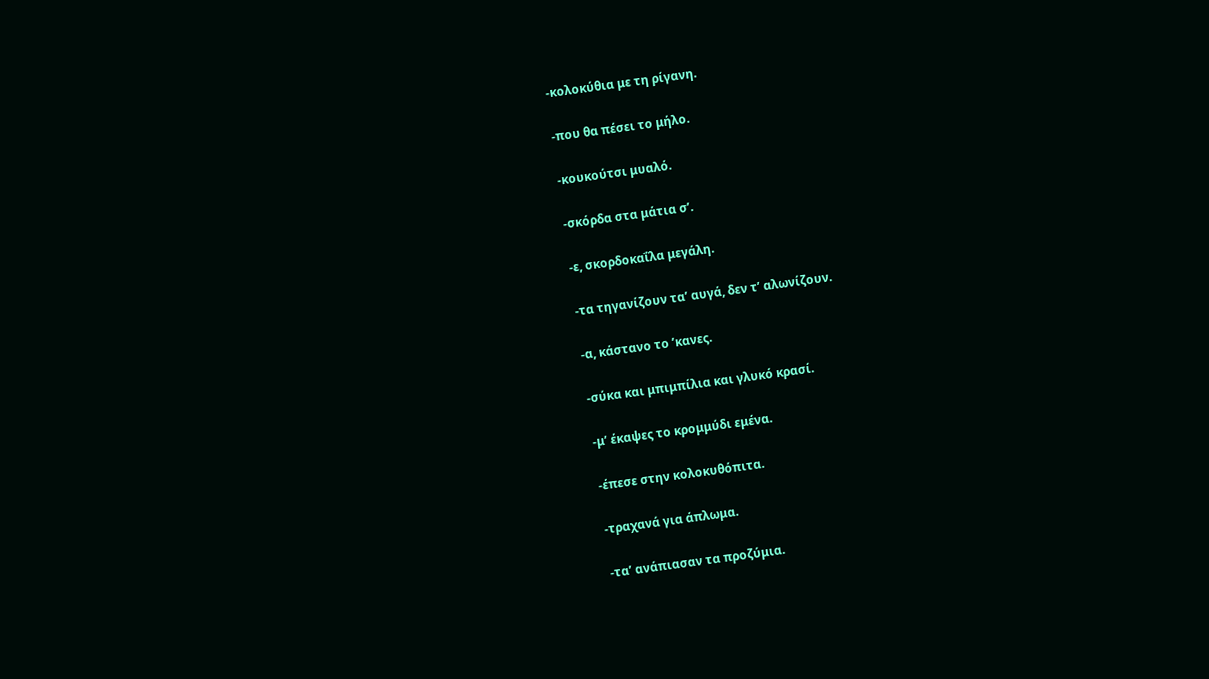-κολοκύθια με τη ρίγανη.

-που θα πέσει το μήλο.

-κουκούτσι μυαλό.

-σκόρδα στα μάτια σ’.

-ε, σκορδοκαΐλα μεγάλη.

-τα τηγανίζουν τα’ αυγά, δεν τ’ αλωνίζουν.

-α, κάστανο το ’κανες.

-σύκα και μπιμπίλια και γλυκό κρασί.

-μ’ έκαψες το κρομμύδι εμένα.

-έπεσε στην κολοκυθόπιτα.

-τραχανά για άπλωμα.

-τα’ ανάπιασαν τα προζύμια.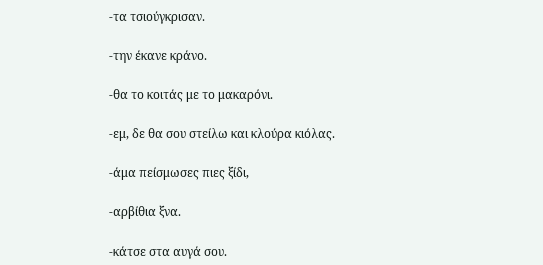-τα τσιούγκρισαν.

-την έκανε κράνο.

-θα το κοιτάς με το μακαρόνι.

-εμ, δε θα σου στείλω και κλούρα κιόλας.

-άμα πείσμωσες πιες ξίδι,

-αρβίθια ξνα.

-κάτσε στα αυγά σου.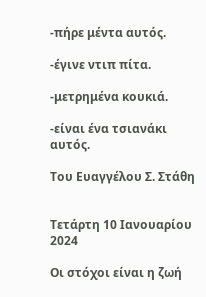-πήρε μέντα αυτός.

-έγινε ντιπ πίτα.

-μετρημένα κουκιά.

-είναι ένα τσιανάκι αυτός.

Του Ευαγγέλου Σ. Στάθη


Τετάρτη 10 Ιανουαρίου 2024

Οι στόχοι είναι η ζωή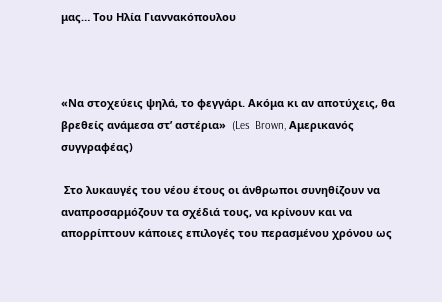μας… Του Ηλία Γιαννακόπουλου



«Να στοχεύεις ψηλά, το φεγγάρι. Ακόμα κι αν αποτύχεις, θα βρεθείς ανάμεσα στ’ αστέρια»  (Les  Brown, Αμερικανός συγγραφέας)

 Στο λυκαυγές του νέου έτους οι άνθρωποι συνηθίζουν να αναπροσαρμόζουν τα σχέδιά τους, να κρίνουν και να απορρίπτουν κάποιες επιλογές του περασμένου χρόνου ως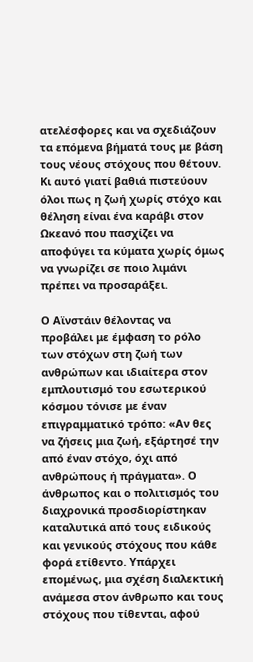ατελέσφορες και να σχεδιάζουν τα επόμενα βήματά τους με βάση τους νέους στόχους που θέτουν. Κι αυτό γιατί βαθιά πιστεύουν όλοι πως η ζωή χωρίς στόχο και θέληση είναι ένα καράβι στον Ωκεανό που πασχίζει να αποφύγει τα κύματα χωρίς όμως να γνωρίζει σε ποιο λιμάνι πρέπει να προσαράξει.

Ο Αϊνστάιν θέλοντας να προβάλει με έμφαση το ρόλο των στόχων στη ζωή των ανθρώπων και ιδιαίτερα στον εμπλουτισμό του εσωτερικού κόσμου τόνισε με έναν επιγραμματικό τρόπο: «Αν θες να ζήσεις μια ζωή, εξάρτησέ την από έναν στόχο, όχι από ανθρώπους ή πράγματα». Ο άνθρωπος και ο πολιτισμός του διαχρονικά προσδιορίστηκαν καταλυτικά από τους ειδικούς και γενικούς στόχους που κάθε φορά ετίθεντο. Υπάρχει επομένως, μια σχέση διαλεκτική ανάμεσα στον άνθρωπο και τους στόχους που τίθενται, αφού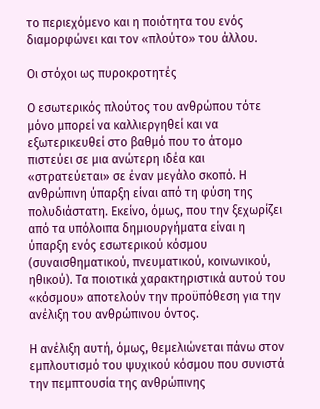το περιεχόμενο και η ποιότητα του ενός διαμορφώνει και τον «πλούτο» του άλλου.

Οι στόχοι ως πυροκροτητές

Ο εσωτερικός πλούτος του ανθρώπου τότε μόνο μπορεί να καλλιεργηθεί και να εξωτερικευθεί στο βαθμό που το άτομο πιστεύει σε μια ανώτερη ιδέα και «στρατεύεται» σε έναν μεγάλο σκοπό. Η ανθρώπινη ύπαρξη είναι από τη φύση της πολυδιάστατη. Εκείνο, όμως, που την ξεχωρίζει από τα υπόλοιπα δημιουργήματα είναι η ύπαρξη ενός εσωτερικού κόσμου (συναισθηματικού, πνευματικού, κοινωνικού, ηθικού). Τα ποιοτικά χαρακτηριστικά αυτού του «κόσμου» αποτελούν την προϋπόθεση για την ανέλιξη του ανθρώπινου όντος.

Η ανέλιξη αυτή, όμως, θεμελιώνεται πάνω στον εμπλουτισμό του ψυχικού κόσμου που συνιστά την πεμπτουσία της ανθρώπινης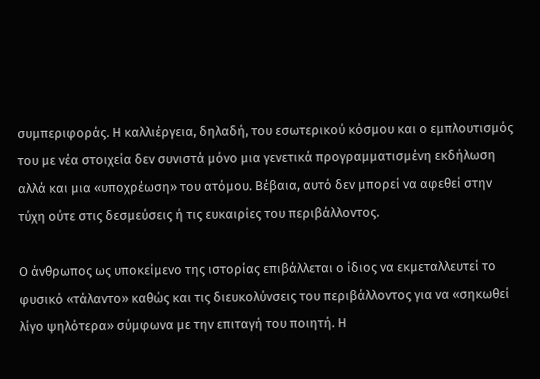συμπεριφοράς. Η καλλιέργεια, δηλαδή, του εσωτερικού κόσμου και ο εμπλουτισμός του με νέα στοιχεία δεν συνιστά μόνο μια γενετικά προγραμματισμένη εκδήλωση αλλά και μια «υποχρέωση» του ατόμου. Βέβαια, αυτό δεν μπορεί να αφεθεί στην τύχη ούτε στις δεσμεύσεις ή τις ευκαιρίες του περιβάλλοντος.

Ο άνθρωπος ως υποκείμενο της ιστορίας επιβάλλεται ο ίδιος να εκμεταλλευτεί το φυσικό «τάλαντο» καθώς και τις διευκολύνσεις του περιβάλλοντος για να «σηκωθεί λίγο ψηλότερα» σύμφωνα με την επιταγή του ποιητή. Η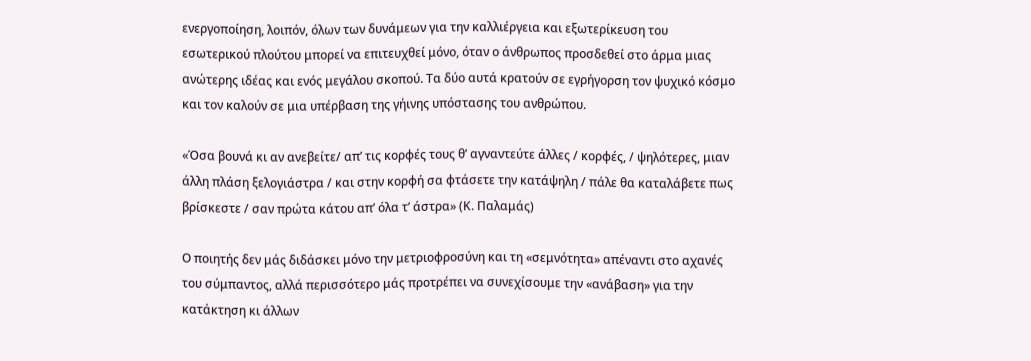ενεργοποίηση, λοιπόν, όλων των δυνάμεων για την καλλιέργεια και εξωτερίκευση του εσωτερικού πλούτου μπορεί να επιτευχθεί μόνο, όταν ο άνθρωπος προσδεθεί στο άρμα μιας ανώτερης ιδέας και ενός μεγάλου σκοπού. Τα δύο αυτά κρατούν σε εγρήγορση τον ψυχικό κόσμο και τον καλούν σε μια υπέρβαση της γήινης υπόστασης του ανθρώπου.

«Όσα βουνά κι αν ανεβείτε/ απ’ τις κορφές τους θ’ αγναντεύτε άλλες / κορφές, / ψηλότερες, μιαν άλλη πλάση ξελογιάστρα / και στην κορφή σα φτάσετε την κατάψηλη / πάλε θα καταλάβετε πως βρίσκεστε / σαν πρώτα κάτου απ’ όλα τ’ άστρα» (Κ. Παλαμάς)

Ο ποιητής δεν μάς διδάσκει μόνο την μετριοφροσύνη και τη «σεμνότητα» απέναντι στο αχανές του σύμπαντος, αλλά περισσότερο μάς προτρέπει να συνεχίσουμε την «ανάβαση» για την κατάκτηση κι άλλων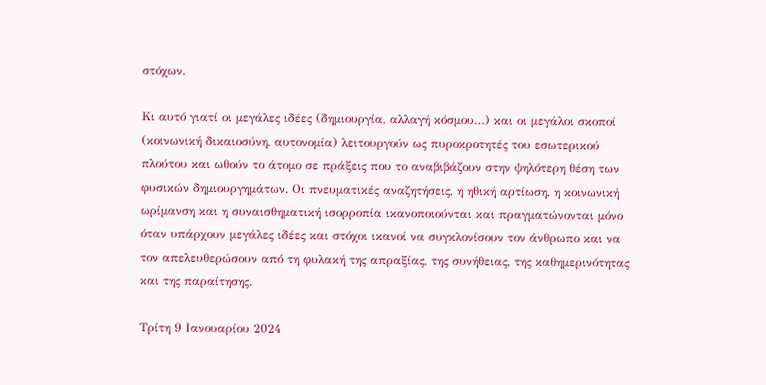στόχων.

Κι αυτό γιατί οι μεγάλες ιδέες (δημιουργία, αλλαγή κόσμου…) και οι μεγάλοι σκοποί (κοινωνική δικαιοσύνη, αυτονομία) λειτουργούν ως πυροκροτητές του εσωτερικού πλούτου και ωθούν το άτομο σε πράξεις που το αναβιβάζουν στην ψηλότερη θέση των φυσικών δημιουργημάτων. Οι πνευματικές αναζητήσεις, η ηθική αρτίωση, η κοινωνική ωρίμανση και η συναισθηματική ισορροπία ικανοποιούνται και πραγματώνονται μόνο όταν υπάρχουν μεγάλες ιδέες και στόχοι ικανοί να συγκλονίσουν τον άνθρωπο και να τον απελευθερώσουν από τη φυλακή της απραξίας, της συνήθειας, της καθημερινότητας και της παραίτησης.

Τρίτη 9 Ιανουαρίου 2024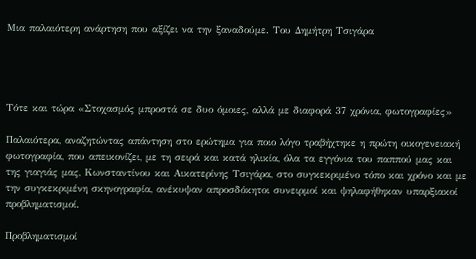Μια παλαιότερη ανάρτηση που αξίζει να την ξαναδούμε. Του Δημήτρη Τσιγάρα




Τότε και τώρα «Στοχασμός μπροστά σε δυο όμοιες, αλλά με διαφορά 37 χρόνια, φωτογραφίες»

Παλαιότερα, αναζητώντας απάντηση στο ερώτημα για ποιο λόγο τραβήχτηκε η πρώτη οικογενειακή φωτογραφία, που απεικονίζει, με τη σειρά και κατά ηλικία, όλα τα εγγόνια του παππού μας και της γιαγιάς μας, Κωνσταντίνου και Αικατερίνης Τσιγάρα, στο συγκεκριμένο τόπο και χρόνο και με την συγκεκριμένη σκηνογραφία, ανέκυψαν απροσδόκητοι συνειρμοί και ψηλαφήθηκαν υπαρξιακοί προβληματισμοί.

Προβληματισμοί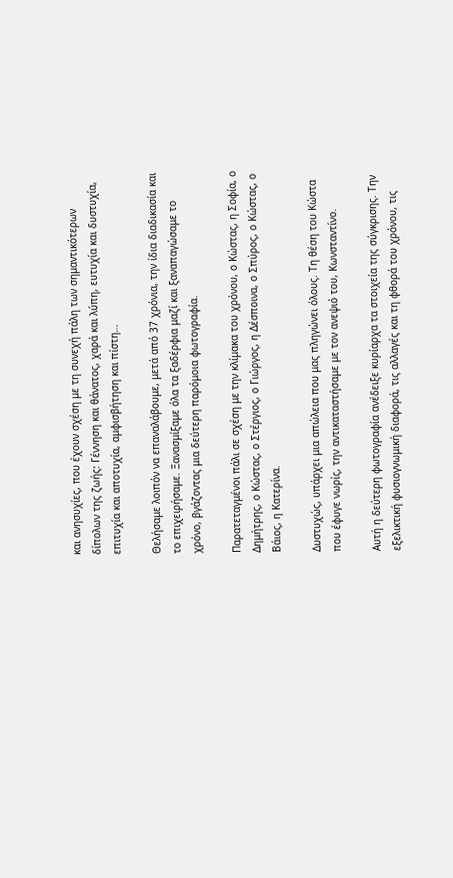και ανησυχίες, που έχουν σχέση με τη συνεχή πάλη των σημαντικότερων δίπολων της ζωής: Γέννηση και θάνατος, χαρά και λύπη, ευτυχία και δυστυχία, επιτυχία και αποτυχία, αμφισβήτηση και πίστη…

Θελήσαμε λοιπόν να επαναλάβουμε, μετά από 37 χρόνια, την ίδια διαδικασία και το επιχειρήσαμε. Ξανασμίξαμε όλα τα ξαδέρφια μαζί και ξαναπαγώσαμε το χρόνο, βγάζοντας μια δεύτερη παρόμοια φωτογραφία.

Παρατεταγμένοι πάλι σε σχέση με την κλίμακα του χρόνου, ο Κώστας, η Σοφία, ο Δημήτρης, ο Κώστας, ο Στέργιος, ο Γιώργος, η Δέσποινα, ο Σπύρος, ο Κώστας, ο Βάιος, η Κατερίνα.

Δυστυχώς, υπάρχει μια απώλεια που μας πληγώνει όλους. Τη θέση του Κώστα που έφυγε νωρίς, την αντικαταστήσαμε με τον ανεψιό του, Κωνσταντίνο.

Αυτή η δεύτερη φωτογραφία ανέδειξε κυρίαρχα τα στοιχεία της σύγκρισης. Την εξελικτική φυσιογνωμική διαφορά, τις αλλαγές και τη φθορά του χρόνου, τις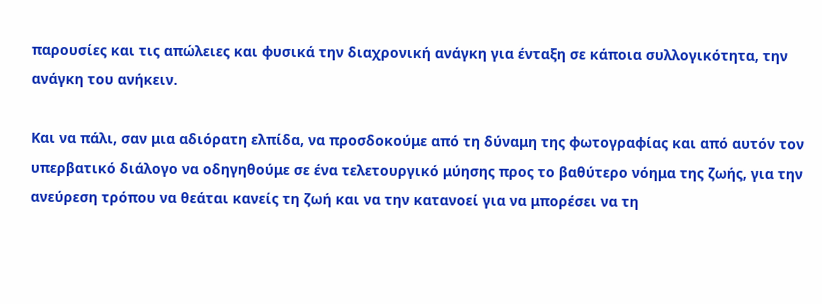παρουσίες και τις απώλειες και φυσικά την διαχρονική ανάγκη για ένταξη σε κάποια συλλογικότητα, την ανάγκη του ανήκειν.

Και να πάλι, σαν μια αδιόρατη ελπίδα, να προσδοκούμε από τη δύναμη της φωτογραφίας και από αυτόν τον υπερβατικό διάλογο να οδηγηθούμε σε ένα τελετουργικό μύησης προς το βαθύτερο νόημα της ζωής, για την ανεύρεση τρόπου να θεάται κανείς τη ζωή και να την κατανοεί για να μπορέσει να τη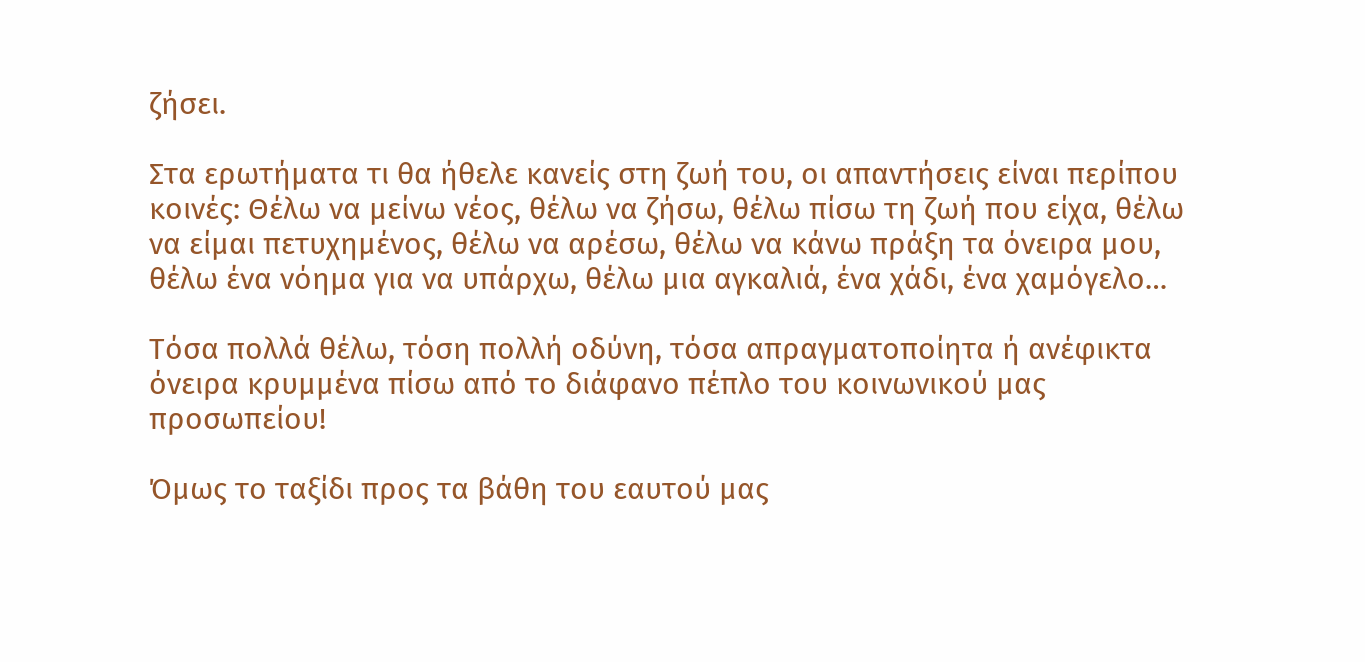ζήσει.

Στα ερωτήματα τι θα ήθελε κανείς στη ζωή του, οι απαντήσεις είναι περίπου κοινές: Θέλω να μείνω νέος, θέλω να ζήσω, θέλω πίσω τη ζωή που είχα, θέλω να είμαι πετυχημένος, θέλω να αρέσω, θέλω να κάνω πράξη τα όνειρα μου, θέλω ένα νόημα για να υπάρχω, θέλω μια αγκαλιά, ένα χάδι, ένα χαμόγελο…

Τόσα πολλά θέλω, τόση πολλή οδύνη, τόσα απραγματοποίητα ή ανέφικτα όνειρα κρυμμένα πίσω από το διάφανο πέπλο του κοινωνικού μας προσωπείου!

Όμως το ταξίδι προς τα βάθη του εαυτού μας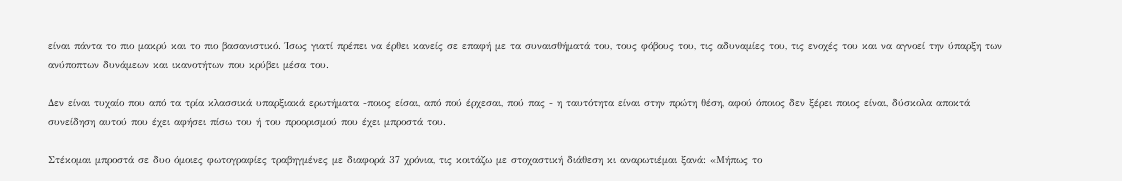είναι πάντα το πιο μακρύ και το πιο βασανιστικό. Ίσως γιατί πρέπει να έρθει κανείς σε επαφή με τα συναισθήματά του, τους φόβους του, τις αδυναμίες του, τις ενοχές του και να αγνοεί την ύπαρξη των ανύποπτων δυνάμεων και ικανοτήτων που κρύβει μέσα του.

Δεν είναι τυχαίο που από τα τρία κλασσικά υπαρξιακά ερωτήματα -ποιος είσαι, από πού έρχεσαι, πού πας - η ταυτότητα είναι στην πρώτη θέση, αφού όποιος δεν ξέρει ποιος είναι, δύσκολα αποκτά συνείδηση αυτού που έχει αφήσει πίσω του ή του προορισμού που έχει μπροστά του.

Στέκομαι μπροστά σε δυο όμοιες φωτογραφίες τραβηγμένες με διαφορά 37 χρόνια, τις κοιτάζω με στοχαστική διάθεση κι αναρωτιέμαι ξανά: «Μήπως το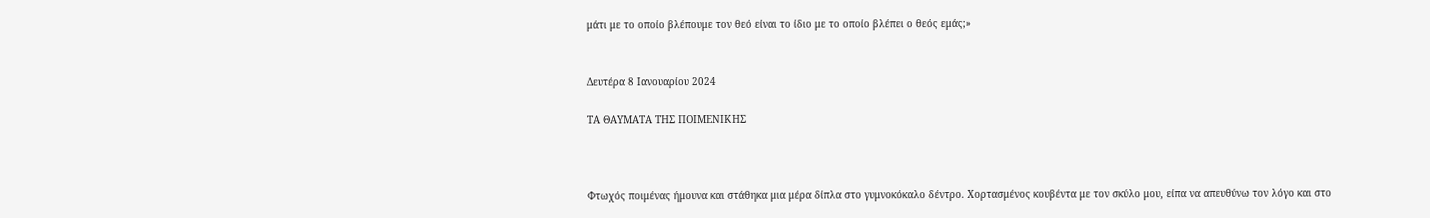μάτι με το οποίο βλέπουμε τον θεό είναι το ίδιο με το οποίο βλέπει ο θεός εμάς;»


Δευτέρα 8 Ιανουαρίου 2024

ΤΑ ΘΑΥΜΑΤΑ ΤΗΣ ΠΟΙΜΕΝΙΚΗΣ



Φτωχός ποιμένας ήμουνα και στάθηκα μια μέρα δίπλα στο γυμνοκόκαλο δέντρο. Χορτασμένος κουβέντα με τον σκύλο μου, είπα να απευθύνω τον λόγο και στο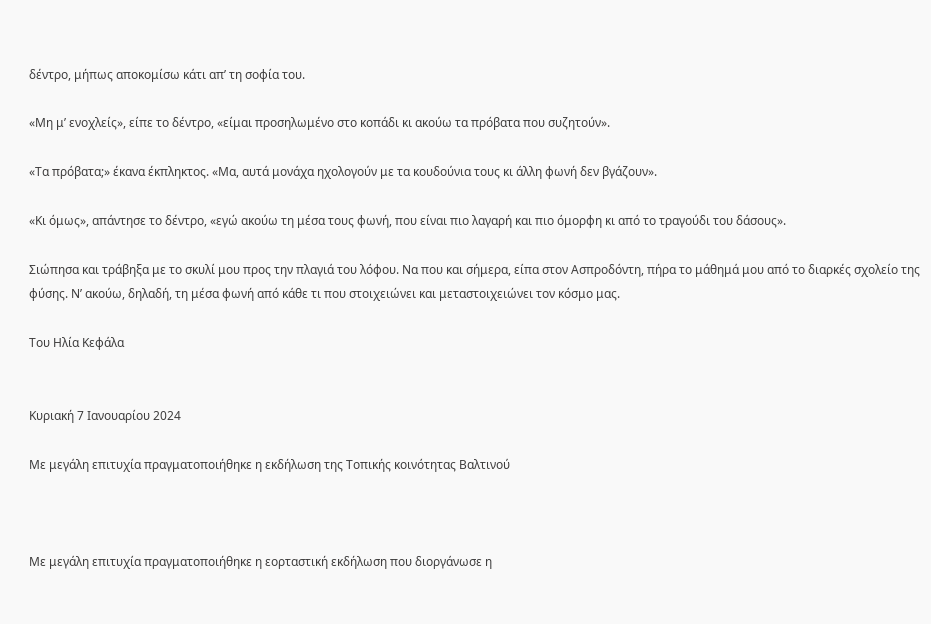δέντρο, μήπως αποκομίσω κάτι απ’ τη σοφία του.

«Μη μ’ ενοχλείς», είπε το δέντρο, «είμαι προσηλωμένο στο κοπάδι κι ακούω τα πρόβατα που συζητούν».

«Τα πρόβατα;» έκανα έκπληκτος. «Μα, αυτά μονάχα ηχολογούν με τα κουδούνια τους κι άλλη φωνή δεν βγάζουν».

«Κι όμως», απάντησε το δέντρο, «εγώ ακούω τη μέσα τους φωνή, που είναι πιο λαγαρή και πιο όμορφη κι από το τραγούδι του δάσους».

Σιώπησα και τράβηξα με το σκυλί μου προς την πλαγιά του λόφου. Να που και σήμερα, είπα στον Ασπροδόντη, πήρα το μάθημά μου από το διαρκές σχολείο της φύσης. Ν’ ακούω, δηλαδή, τη μέσα φωνή από κάθε τι που στοιχειώνει και μεταστοιχειώνει τον κόσμο μας.

Του Ηλία Κεφάλα


Κυριακή 7 Ιανουαρίου 2024

Με μεγάλη επιτυχία πραγματοποιήθηκε η εκδήλωση της Τοπικής κοινότητας Βαλτινού



Με μεγάλη επιτυχία πραγματοποιήθηκε η εορταστική εκδήλωση που διοργάνωσε η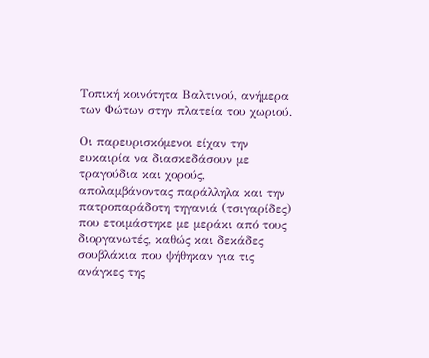Τοπική κοινότητα Βαλτινού, ανήμερα των Φώτων στην πλατεία του χωριού.

Οι παρευρισκόμενοι είχαν την ευκαιρία να διασκεδάσουν με τραγούδια και χορούς, απολαμβάνοντας παράλληλα και την πατροπαράδοτη τηγανιά (τσιγαρίδες) που ετοιμάστηκε με μεράκι από τους διοργανωτές, καθώς και δεκάδες σουβλάκια που ψήθηκαν για τις  ανάγκες της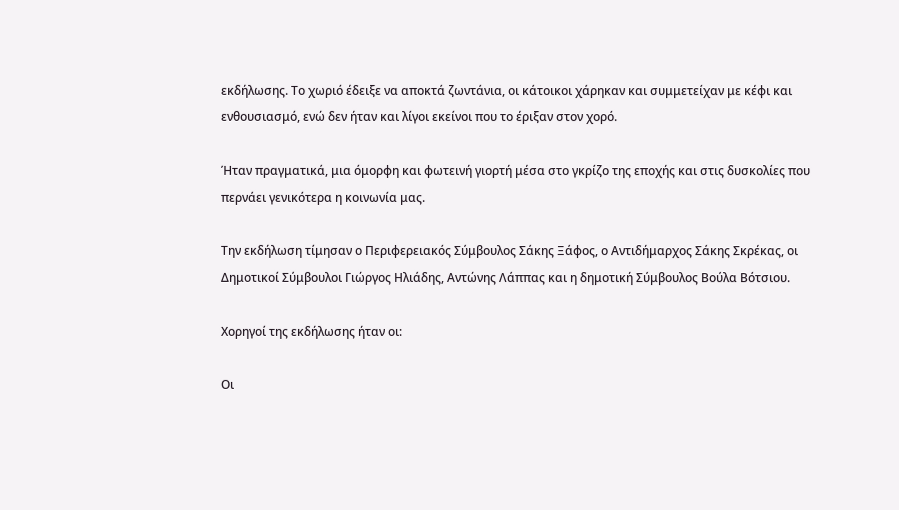εκδήλωσης. Το χωριό έδειξε να αποκτά ζωντάνια, οι κάτοικοι χάρηκαν και συμμετείχαν με κέφι και ενθουσιασμό, ενώ δεν ήταν και λίγοι εκείνοι που το έριξαν στον χορό.

Ήταν πραγματικά, μια όμορφη και φωτεινή γιορτή μέσα στο γκρίζο της εποχής και στις δυσκολίες που περνάει γενικότερα η κοινωνία μας.

Την εκδήλωση τίμησαν ο Περιφερειακός Σύμβουλος Σάκης Ξάφος, ο Αντιδήμαρχος Σάκης Σκρέκας, οι Δημοτικοί Σύμβουλοι Γιώργος Ηλιάδης, Αντώνης Λάππας και η δημοτική Σύμβουλος Βούλα Βότσιου.

Χορηγοί της εκδήλωσης ήταν οι:

Οι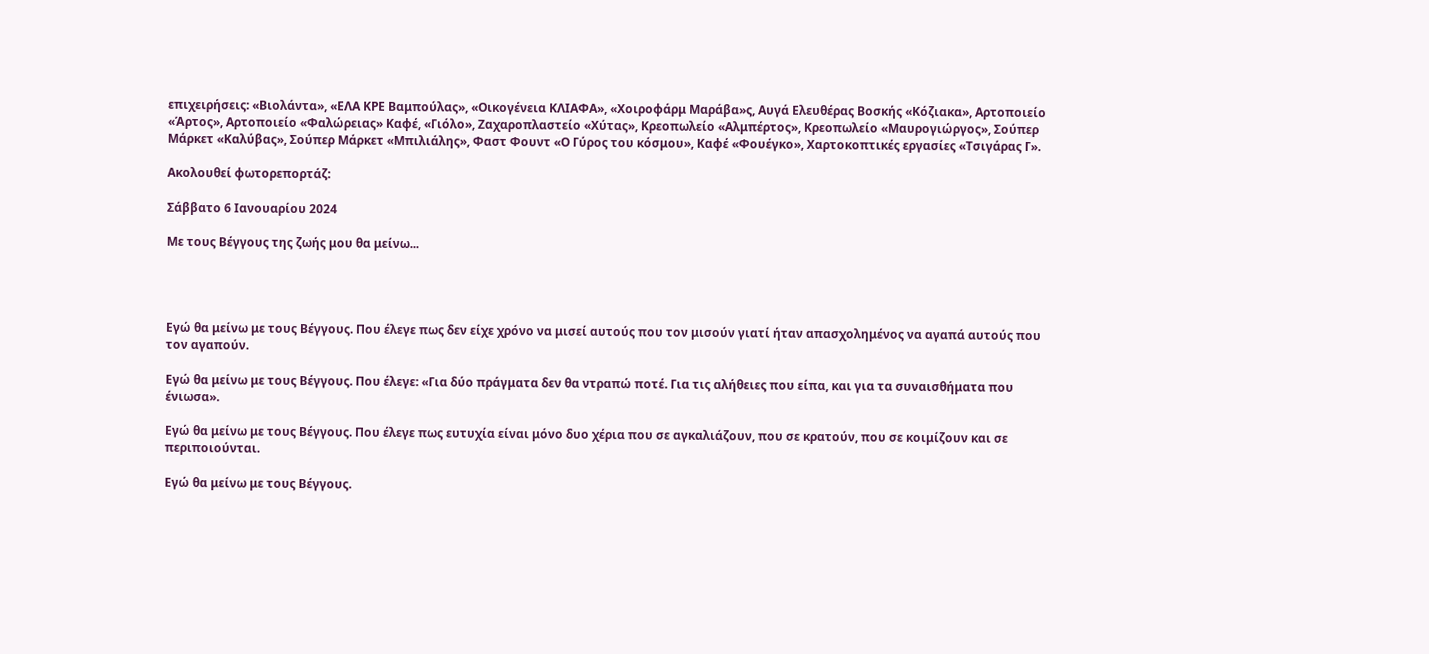επιχειρήσεις: «Βιολάντα», «ΕΛΑ ΚΡΕ Βαμπούλας», «Οικογένεια ΚΛΙΑΦΑ», «Χοιροφάρμ Μαράβα»ς, Αυγά Ελευθέρας Βοσκής «Κόζιακα», Αρτοποιείο «Άρτος», Αρτοποιείο «Φαλώρειας» Καφέ, «Γιόλο», Ζαχαροπλαστείο «Χύτας», Κρεοπωλείο «Αλμπέρτος», Κρεοπωλείο «Μαυρογιώργος», Σούπερ Μάρκετ «Καλύβας», Σούπερ Μάρκετ «Μπιλιάλης», Φαστ Φουντ «Ο Γύρος του κόσμου», Καφέ «Φουέγκο», Χαρτοκοπτικές εργασίες «Τσιγάρας Γ».

Ακολουθεί φωτορεπορτάζ:

Σάββατο 6 Ιανουαρίου 2024

Με τους Βέγγους της ζωής μου θα μείνω...




Εγώ θα μείνω με τους Βέγγους. Που έλεγε πως δεν είχε χρόνο να μισεί αυτούς που τον μισούν γιατί ήταν απασχολημένος να αγαπά αυτούς που τον αγαπούν.

Εγώ θα μείνω με τους Βέγγους. Που έλεγε: «Για δύο πράγματα δεν θα ντραπώ ποτέ. Για τις αλήθειες που είπα, και για τα συναισθήματα που ένιωσα».

Εγώ θα μείνω με τους Βέγγους. Που έλεγε πως ευτυχία είναι μόνο δυο χέρια που σε αγκαλιάζουν, που σε κρατούν, που σε κοιμίζουν και σε περιποιούνται.

Εγώ θα μείνω με τους Βέγγους.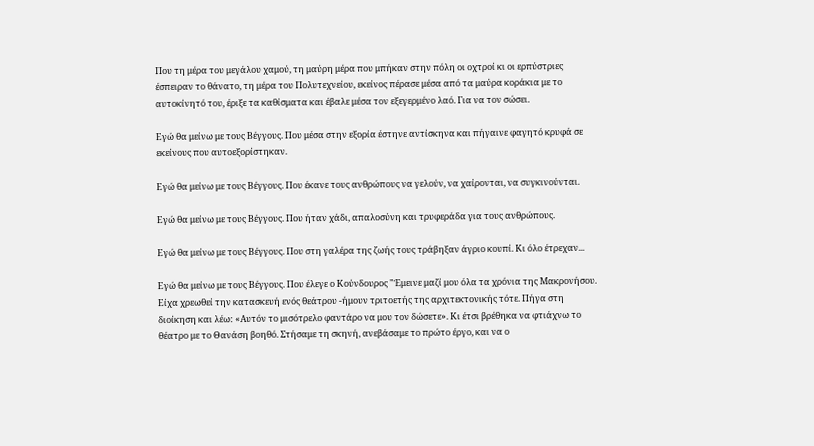Που τη μέρα του μεγάλου χαμού, τη μαύρη μέρα που μπήκαν στην πόλη οι οχτροί κι οι ερπύστριες έσπειραν το θάνατο, τη μέρα του Πολυτεχνείου, εκείνος πέρασε μέσα από τα μαύρα κοράκια με το αυτοκίνητό του, έριξε τα καθίσματα και έβαλε μέσα τον εξεγερμένο λαό. Για να τον σώσει.

Εγώ θα μείνω με τους Βέγγους. Που μέσα στην εξορία έστηνε αντίσκηνα και πήγαινε φαγητό κρυφά σε εκείνους που αυτοεξορίστηκαν.

Εγώ θα μείνω με τους Βέγγους. Που έκανε τους ανθρώπους να γελούν, να χαίρονται, να συγκινούνται.

Εγώ θα μείνω με τους Βέγγους. Που ήταν χάδι, απαλοσύνη και τρυφεράδα για τους ανθρώπους.

Εγώ θα μείνω με τους Βέγγους. Που στη γαλέρα της ζωής τους τράβηξαν άγριο κουπί. Κι όλο έτρεχαν...

Εγώ θα μείνω με τους Βέγγους. Που έλεγε ο Κούνδουρος "Έμεινε μαζί μου όλα τα χρόνια της Μακρονήσου. Είχα χρεωθεί την κατασκευή ενός θεάτρου -ήμουν τριτοετής της αρχιτεκτονικής τότε. Πήγα στη διοίκηση και λέω: «Αυτόν το μισότρελο φαντάρο να μου τον δώσετε». Κι έτσι βρέθηκα να φτιάχνω το θέατρο με το Θανάση βοηθό. Στήσαμε τη σκηνή, ανεβάσαμε το πρώτο έργο, και να ο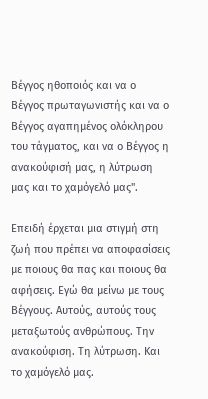Βέγγος ηθοποιός και να ο Βέγγος πρωταγωνιστής και να ο Βέγγος αγαπημένος ολόκληρου του τάγματος, και να ο Βέγγος η ανακούφισή μας, η λύτρωση μας και το χαμόγελό μας".

Επειδή έρχεται μια στιγμή στη ζωή που πρέπει να αποφασίσεις με ποιους θα πας και ποιους θα αφήσεις. Εγώ θα μείνω με τους Βέγγους. Αυτούς, αυτούς τους μεταξωτούς ανθρώπους. Την ανακούφιση. Τη λύτρωση. Και το χαμόγελό μας.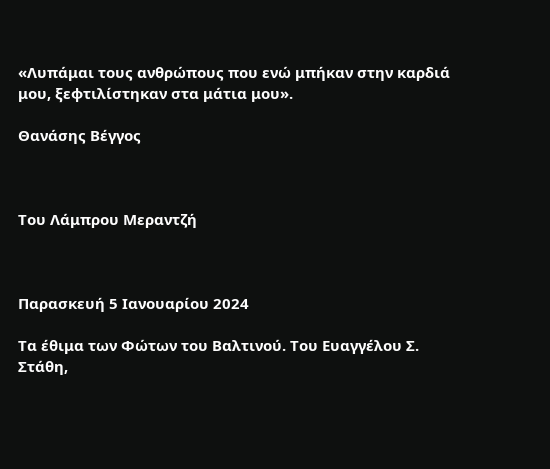«Λυπάμαι τους ανθρώπους που ενώ μπήκαν στην καρδιά μου, ξεφτιλίστηκαν στα μάτια μου».

Θανάσης Βέγγος



Του Λάμπρου Μεραντζή



Παρασκευή 5 Ιανουαρίου 2024

Τα έθιμα των Φώτων του Βαλτινού. Του Ευαγγέλου Σ. Στάθη,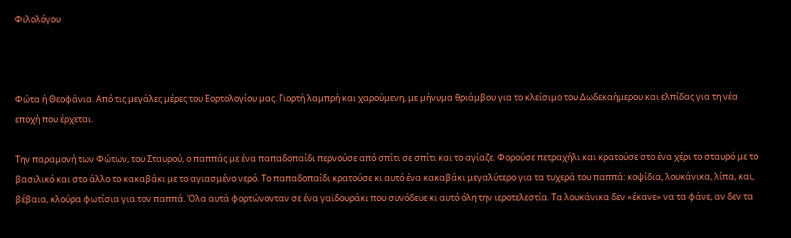Φιλολόγου



Φώτα ή Θεοφάνια. Από τις μεγάλες μέρες του Εορτολογίου μας. Γιορτή λαμπρή και χαρούμενη, με μήνυμα θριάμβου για το κλείσιμο του Δωδεκαήμερου και ελπίδας για τη νέα εποχή που έρχεται.

Την παραμονή των Φώτων, του Σταυρού, ο παππάς με ένα παπαδοπαίδι περνούσε από σπίτι σε σπίτι και το αγίαζε. Φορούσε πετραχήλι και κρατούσε στο ένα χέρι το σταυρό με το βασιλικό και στο άλλο το κακαβάκι με το αγιασμένο νερό. Το παπαδοπαίδι κρατούσε κι αυτό ένα κακαβάκι μεγαλύτερο για τα τυχερά του παππά: κοψίδια, λουκάνικα, λίπα, και, βέβαια, κλούρα φωτίσια για τον παππά. Όλα αυτά φορτώνονταν σε ένα γαϊδουράκι που συνόδευε κι αυτό όλη την ιεροτελεστία. Τα λουκάνικα δεν «έκανε» να τα φάνε, αν δεν τα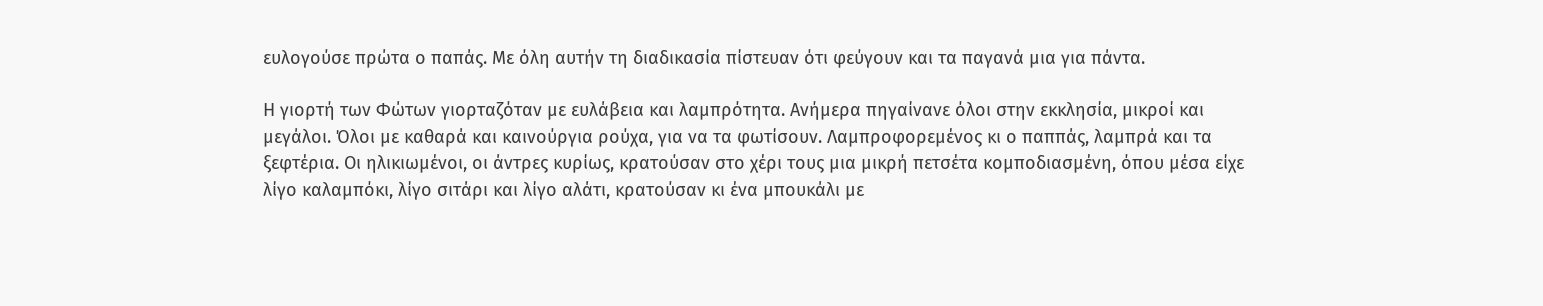ευλογούσε πρώτα ο παπάς. Με όλη αυτήν τη διαδικασία πίστευαν ότι φεύγουν και τα παγανά μια για πάντα.

Η γιορτή των Φώτων γιορταζόταν με ευλάβεια και λαμπρότητα. Ανήμερα πηγαίνανε όλοι στην εκκλησία, μικροί και μεγάλοι. Όλοι με καθαρά και καινούργια ρούχα, για να τα φωτίσουν. Λαμπροφορεμένος κι ο παππάς, λαμπρά και τα ξεφτέρια. Οι ηλικιωμένοι, οι άντρες κυρίως, κρατούσαν στο χέρι τους μια μικρή πετσέτα κομποδιασμένη, όπου μέσα είχε λίγο καλαμπόκι, λίγο σιτάρι και λίγο αλάτι, κρατούσαν κι ένα μπουκάλι με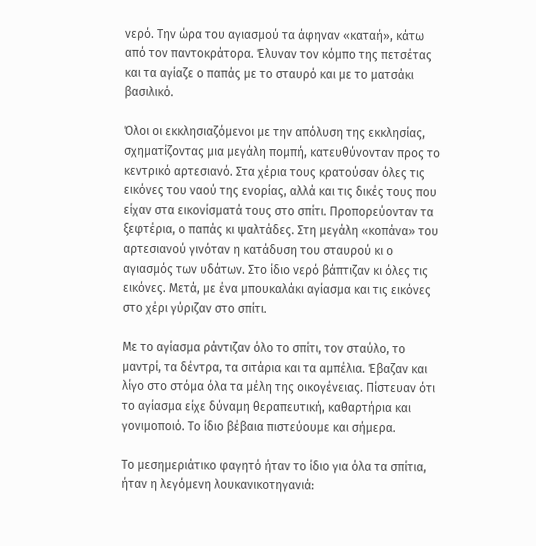νερό. Την ώρα του αγιασμού τα άφηναν «καταή», κάτω από τον παντοκράτορα. Έλυναν τον κόμπο της πετσέτας και τα αγίαζε ο παπάς με το σταυρό και με το ματσάκι βασιλικό.

Όλοι οι εκκλησιαζόμενοι με την απόλυση της εκκλησίας, σχηματίζοντας μια μεγάλη πομπή, κατευθύνονταν προς το κεντρικό αρτεσιανό. Στα χέρια τους κρατούσαν όλες τις εικόνες του ναού της ενορίας, αλλά και τις δικές τους που είχαν στα εικονίσματά τους στο σπίτι. Προπορεύονταν τα ξεφτέρια, ο παπάς κι ψαλτάδες. Στη μεγάλη «κοπάνα» του αρτεσιανού γινόταν η κατάδυση του σταυρού κι ο αγιασμός των υδάτων. Στο ίδιο νερό βάπτιζαν κι όλες τις εικόνες. Μετά, με ένα μπουκαλάκι αγίασμα και τις εικόνες στο χέρι γύριζαν στο σπίτι.

Με το αγίασμα ράντιζαν όλο το σπίτι, τον σταύλο, το μαντρί, τα δέντρα, τα σιτάρια και τα αμπέλια. Έβαζαν και λίγο στο στόμα όλα τα μέλη της οικογένειας. Πίστευαν ότι το αγίασμα είχε δύναμη θεραπευτική, καθαρτήρια και γονιμοποιό. Το ίδιο βέβαια πιστεύουμε και σήμερα.

Το μεσημεριάτικο φαγητό ήταν το ίδιο για όλα τα σπίτια, ήταν η λεγόμενη λουκανικοτηγανιά: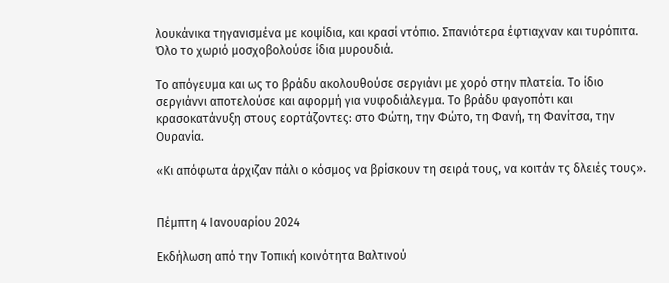λουκάνικα τηγανισμένα με κοψίδια, και κρασί ντόπιο. Σπανιότερα έφτιαχναν και τυρόπιτα. Όλο το χωριό μοσχοβολούσε ίδια μυρουδιά.

Το απόγευμα και ως το βράδυ ακολουθούσε σεργιάνι με χορό στην πλατεία. Το ίδιο σεργιάννι αποτελούσε και αφορμή για νυφοδιάλεγμα. Το βράδυ φαγοπότι και κρασοκατάνυξη στους εορτάζοντες: στο Φώτη, την Φώτο, τη Φανή, τη Φανίτσα, την Ουρανία.

«Κι απόφωτα άρχιζαν πάλι ο κόσμος να βρίσκουν τη σειρά τους, να κοιτάν τς δλειές τους».


Πέμπτη 4 Ιανουαρίου 2024

Εκδήλωση από την Τοπική κοινότητα Βαλτινού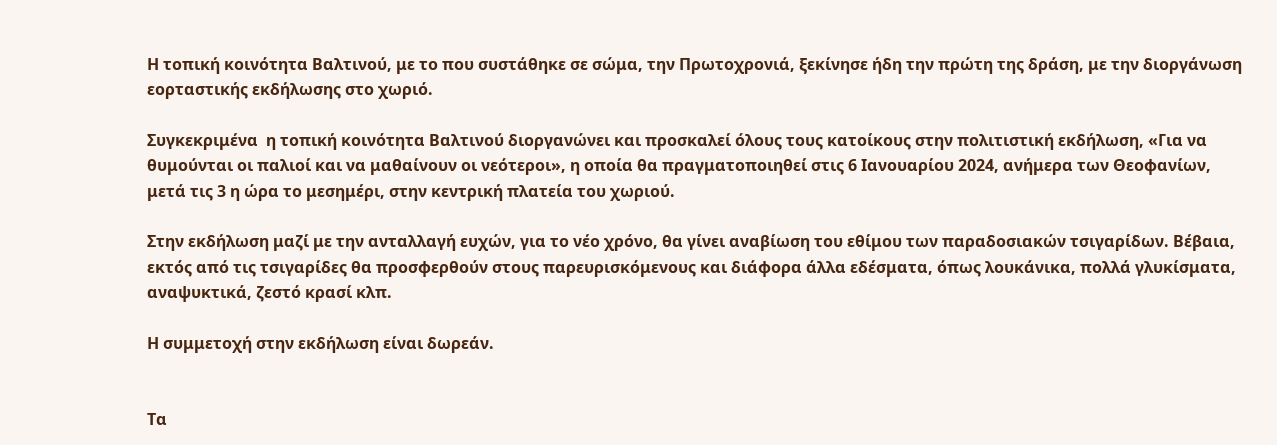Η τοπική κοινότητα Βαλτινού, με το που συστάθηκε σε σώμα, την Πρωτοχρονιά, ξεκίνησε ήδη την πρώτη της δράση, με την διοργάνωση εορταστικής εκδήλωσης στο χωριό.

Συγκεκριμένα  η τοπική κοινότητα Βαλτινού διοργανώνει και προσκαλεί όλους τους κατοίκους στην πολιτιστική εκδήλωση, «Για να θυμούνται οι παλιοί και να μαθαίνουν οι νεότεροι», η οποία θα πραγματοποιηθεί στις 6 Ιανουαρίου 2024, ανήμερα των Θεοφανίων, μετά τις 3 η ώρα το μεσημέρι, στην κεντρική πλατεία του χωριού.

Στην εκδήλωση μαζί με την ανταλλαγή ευχών, για το νέο χρόνο, θα γίνει αναβίωση του εθίμου των παραδοσιακών τσιγαρίδων. Βέβαια, εκτός από τις τσιγαρίδες θα προσφερθούν στους παρευρισκόμενους και διάφορα άλλα εδέσματα, όπως λουκάνικα, πολλά γλυκίσματα, αναψυκτικά, ζεστό κρασί κλπ.

Η συμμετοχή στην εκδήλωση είναι δωρεάν.


Τα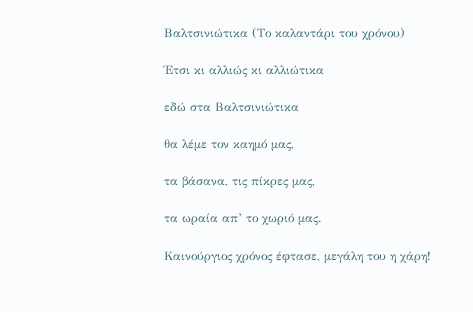Βαλτσινιώτικα (Το καλαντάρι του χρόνου)

Έτσι κι αλλιώς κι αλλιώτικα

εδώ στα Βαλτσινιώτικα

θα λέμε τον καημό μας,

τα βάσανα, τις πίκρες μας,

τα ωραία απ’ το χωριό μας.

Καινούργιος χρόνος έφτασε, μεγάλη του η χάρη!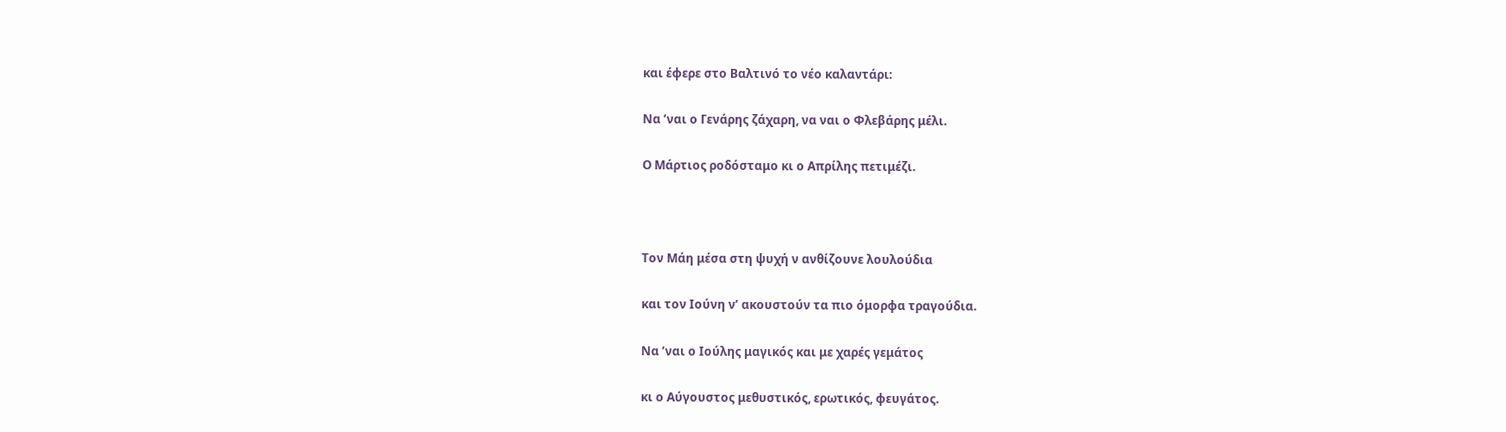και έφερε στο Βαλτινό το νέο καλαντάρι:

Να ’ναι ο Γενάρης ζάχαρη, να ναι ο Φλεβάρης μέλι.

Ο Μάρτιος ροδόσταμο κι ο Απρίλης πετιμέζι.



Τον Μάη μέσα στη ψυχή ν ανθίζουνε λουλούδια

και τον Ιούνη ν’ ακουστούν τα πιο όμορφα τραγούδια.

Να ’ναι ο Ιούλης μαγικός και με χαρές γεμάτος

κι ο Αύγουστος μεθυστικός, ερωτικός, φευγάτος.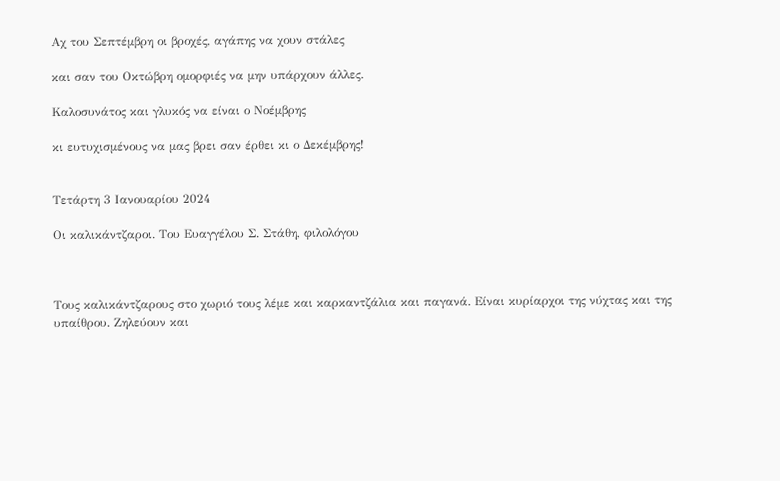Αχ του Σεπτέμβρη οι βροχές, αγάπης να χουν στάλες

και σαν του Οκτώβρη ομορφιές να μην υπάρχουν άλλες.

Καλοσυνάτος και γλυκός να είναι ο Νοέμβρης

κι ευτυχισμένους να μας βρει σαν έρθει κι ο Δεκέμβρης!


Τετάρτη 3 Ιανουαρίου 2024

Οι καλικάντζαροι. Του Ευαγγέλου Σ. Στάθη, φιλολόγου



Τους καλικάντζαρους στο χωριό τους λέμε και καρκαντζάλια και παγανά. Είναι κυρίαρχοι της νύχτας και της υπαίθρου. Ζηλεύουν και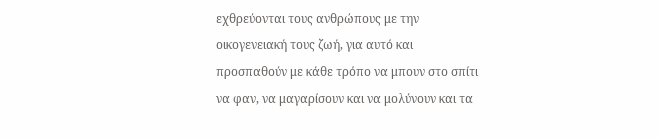εχθρεύονται τους ανθρώπους με την οικογενειακή τους ζωή, για αυτό και προσπαθούν με κάθε τρόπο να μπουν στο σπίτι να φαν, να μαγαρίσουν και να μολύνουν και τα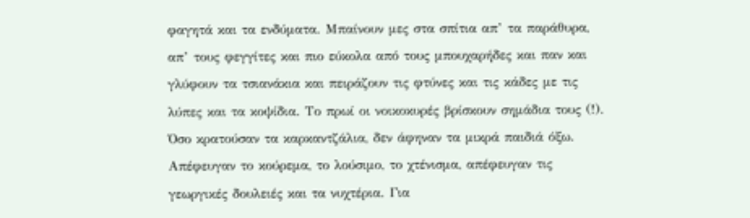φαγητά και τα ενδύματα. Μπαίνουν μες στα σπίτια απ’ τα παράθυρα, απ’ τους φεγγίτες και πιο εύκολα από τους μπουχαρήδες και παν και γλύφουν τα τσιανάκια και πειράζουν τις φτύνες και τις κάδες με τις λύπες και τα κοψίδια. Το πρωί οι νοικοκυρές βρίσκουν σημάδια τους (!). Όσο κρατούσαν τα καρκαντζάλια, δεν άφηναν τα μικρά παιδιά όξω. Απέφευγαν το κούρεμα, το λούσιμο, το χτένισμα, απέφευγαν τις γεωργικές δουλειές και τα νυχτέρια. Για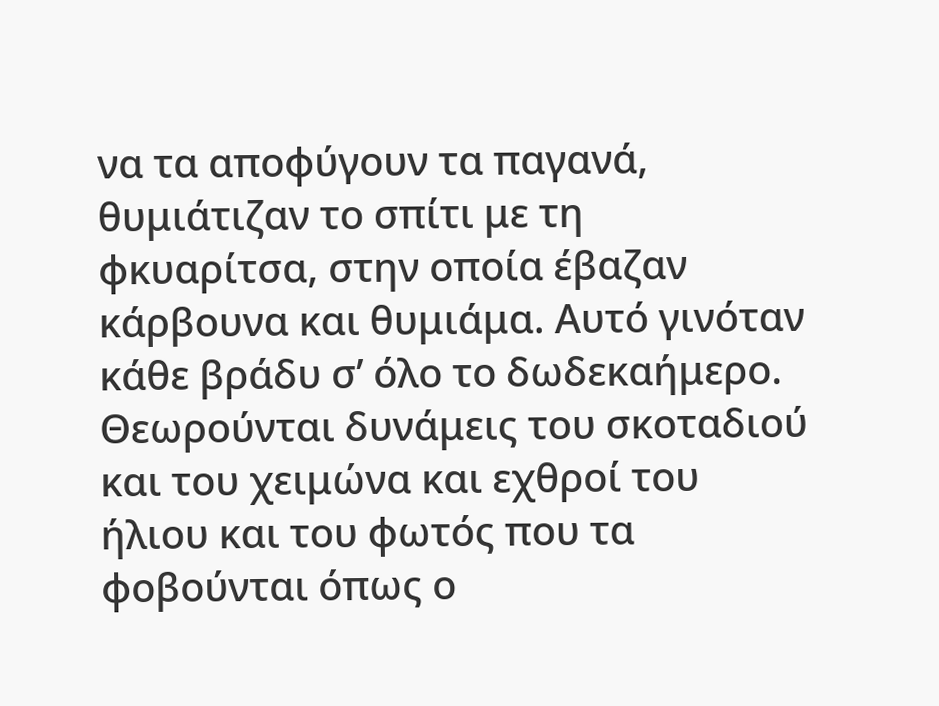να τα αποφύγουν τα παγανά, θυμιάτιζαν το σπίτι με τη φκυαρίτσα, στην οποία έβαζαν κάρβουνα και θυμιάμα. Αυτό γινόταν κάθε βράδυ σ’ όλο το δωδεκαήμερο. Θεωρούνται δυνάμεις του σκοταδιού και του χειμώνα και εχθροί του ήλιου και του φωτός που τα φοβούνται όπως ο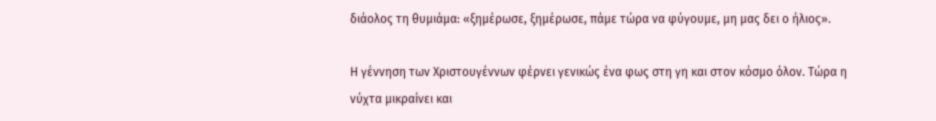διάολος τη θυμιάμα: «ξημέρωσε, ξημέρωσε, πάμε τώρα να φύγουμε, μη μας δει ο ήλιος».

Η γέννηση των Χριστουγέννων φέρνει γενικώς ένα φως στη γη και στον κόσμο όλον. Τώρα η νύχτα μικραίνει και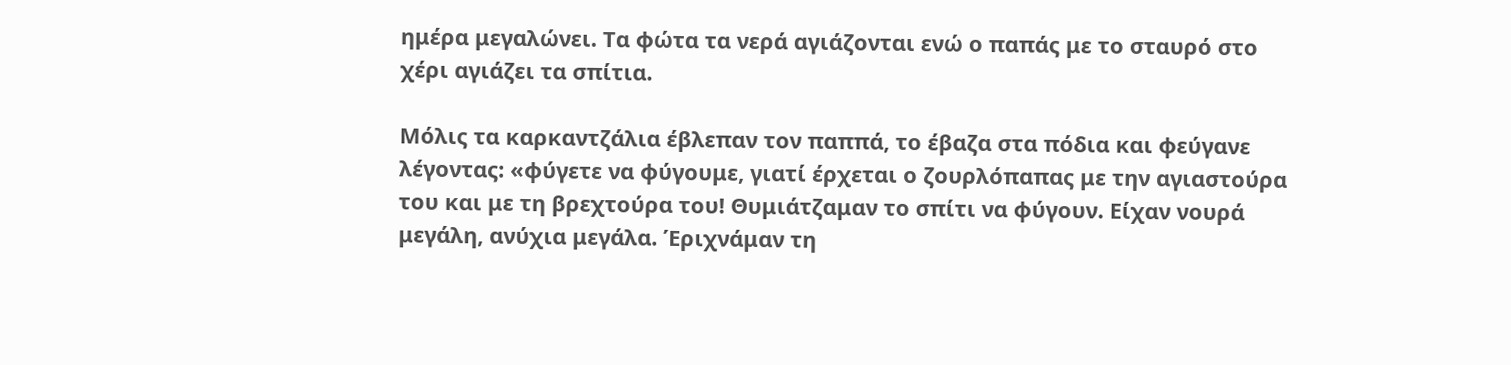ημέρα μεγαλώνει. Τα φώτα τα νερά αγιάζονται ενώ ο παπάς με το σταυρό στο χέρι αγιάζει τα σπίτια.

Μόλις τα καρκαντζάλια έβλεπαν τον παππά, το έβαζα στα πόδια και φεύγανε λέγοντας: «φύγετε να φύγουμε, γιατί έρχεται ο ζουρλόπαπας με την αγιαστούρα του και με τη βρεχτούρα του! Θυμιάτζαμαν το σπίτι να φύγουν. Είχαν νουρά μεγάλη, ανύχια μεγάλα. Έριχνάμαν τη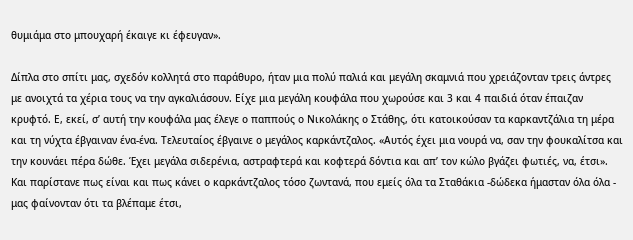θυμιάμα στο μπουχαρή έκαιγε κι έφευγαν».

Δίπλα στο σπίτι μας, σχεδόν κολλητά στο παράθυρο, ήταν μια πολύ παλιά και μεγάλη σκαμνιά που χρειάζονταν τρεις άντρες με ανοιχτά τα χέρια τους να την αγκαλιάσουν. Είχε μια μεγάλη κουφάλα που χωρούσε και 3 και 4 παιδιά όταν έπαιζαν κρυφτό. Ε, εκεί, σ’ αυτή την κουφάλα μας έλεγε ο παππούς ο Νικολάκης ο Στάθης, ότι κατοικούσαν τα καρκαντζάλια τη μέρα και τη νύχτα έβγαιναν ένα-ένα. Τελευταίος έβγαινε ο μεγάλος καρκάντζαλος. «Αυτός έχει μια νουρά να, σαν την φουκαλίτσα και την κουνάει πέρα δώθε. Έχει μεγάλα σιδερένια, αστραφτερά και κοφτερά δόντια και απ’ τον κώλο βγάζει φωτιές, να, έτσι». Και παρίστανε πως είναι και πως κάνει ο καρκάντζαλος τόσο ζωντανά, που εμείς όλα τα Σταθάκια -δώδεκα ήμασταν όλα όλα - μας φαίνονταν ότι τα βλέπαμε έτσι,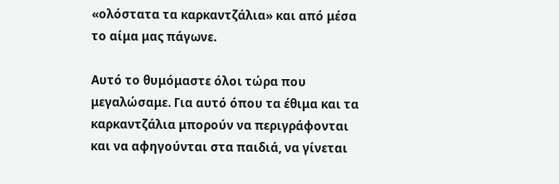«ολόστατα τα καρκαντζάλια» και από μέσα το αίμα μας πάγωνε.

Αυτό το θυμόμαστε όλοι τώρα που μεγαλώσαμε. Για αυτό όπου τα έθιμα και τα καρκαντζάλια μπορούν να περιγράφονται και να αφηγούνται στα παιδιά, να γίνεται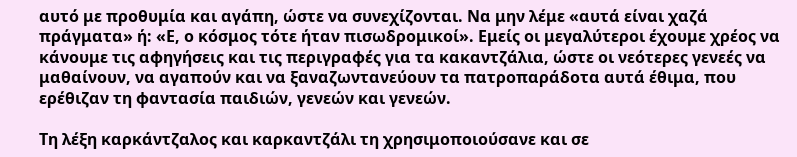αυτό με προθυμία και αγάπη, ώστε να συνεχίζονται. Να μην λέμε «αυτά είναι χαζά πράγματα» ή: «Ε, ο κόσμος τότε ήταν πισωδρομικοί». Εμείς οι μεγαλύτεροι έχουμε χρέος να κάνουμε τις αφηγήσεις και τις περιγραφές για τα κακαντζάλια, ώστε οι νεότερες γενεές να μαθαίνουν, να αγαπούν και να ξαναζωντανεύουν τα πατροπαράδοτα αυτά έθιμα, που ερέθιζαν τη φαντασία παιδιών, γενεών και γενεών.

Τη λέξη καρκάντζαλος και καρκαντζάλι τη χρησιμοποιούσανε και σε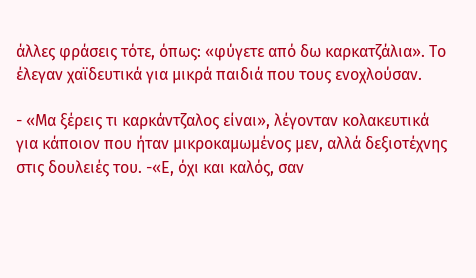άλλες φράσεις τότε, όπως: «φύγετε από δω καρκατζάλια». Το έλεγαν χαϊδευτικά για μικρά παιδιά που τους ενοχλούσαν.

- «Μα ξέρεις τι καρκάντζαλος είναι», λέγονταν κολακευτικά για κάποιον που ήταν μικροκαμωμένος μεν, αλλά δεξιοτέχνης στις δουλειές του. -«Ε, όχι και καλός, σαν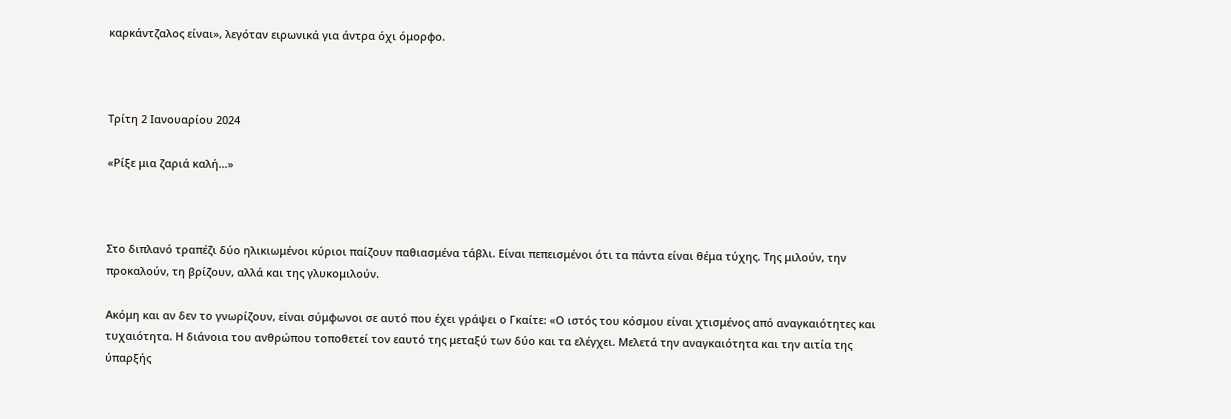καρκάντζαλος είναι», λεγόταν ειρωνικά για άντρα όχι όμορφο.



Τρίτη 2 Ιανουαρίου 2024

«Ρίξε μια ζαριά καλή…»



Στο διπλανό τραπέζι δύο ηλικιωμένοι κύριοι παίζουν παθιασμένα τάβλι. Είναι πεπεισμένοι ότι τα πάντα είναι θέμα τύχης. Της μιλούν, την προκαλούν, τη βρίζουν, αλλά και της γλυκομιλούν.

Ακόμη και αν δεν το γνωρίζουν, είναι σύμφωνοι σε αυτό που έχει γράψει ο Γκαίτε: «Ο ιστός του κόσμου είναι χτισμένος από αναγκαιότητες και τυχαιότητα. Η διάνοια του ανθρώπου τοποθετεί τον εαυτό της μεταξύ των δύο και τα ελέγχει. Μελετά την αναγκαιότητα και την αιτία της ύπαρξής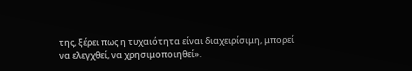της, ξέρει πως η τυχαιότητα είναι διαχειρίσιμη, μπορεί να ελεγχθεί, να χρησιμοποιηθεί».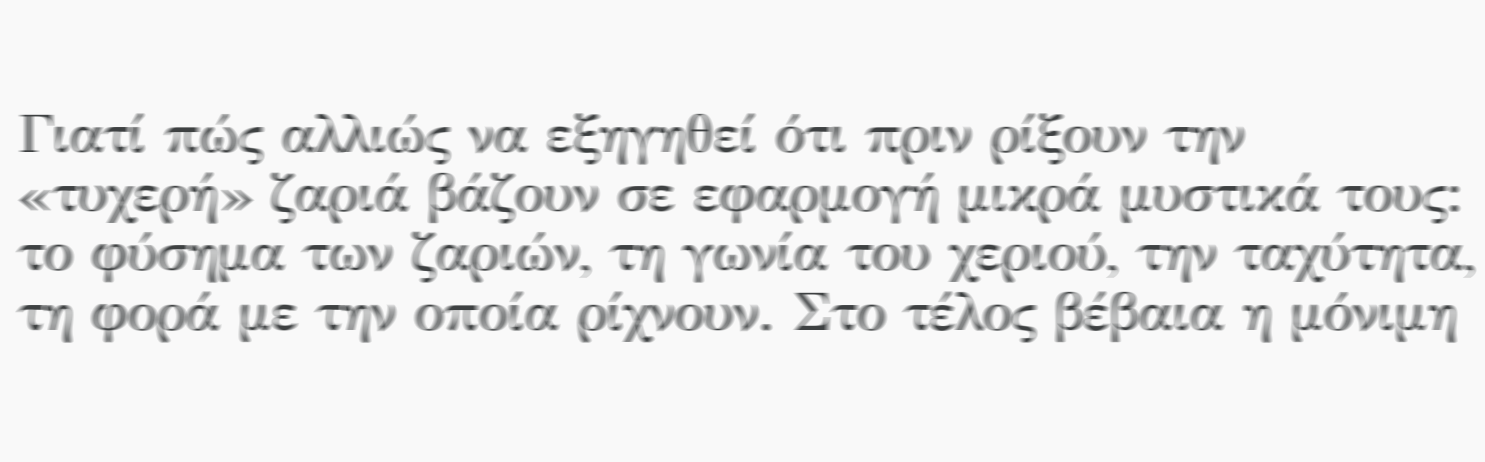Γιατί πώς αλλιώς να εξηγηθεί ότι πριν ρίξουν την «τυχερή» ζαριά βάζουν σε εφαρμογή μικρά μυστικά τους: το φύσημα των ζαριών, τη γωνία του χεριού, την ταχύτητα, τη φορά με την οποία ρίχνουν. Στο τέλος βέβαια η μόνιμη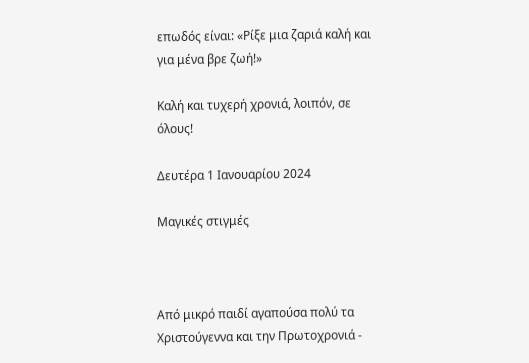επωδός είναι: «Ρίξε μια ζαριά καλή και για μένα βρε ζωή!»

Καλή και τυχερή χρονιά, λοιπόν, σε όλους!

Δευτέρα 1 Ιανουαρίου 2024

Μαγικές στιγμές



Από μικρό παιδί αγαπούσα πολύ τα Χριστούγεννα και την Πρωτοχρονιά -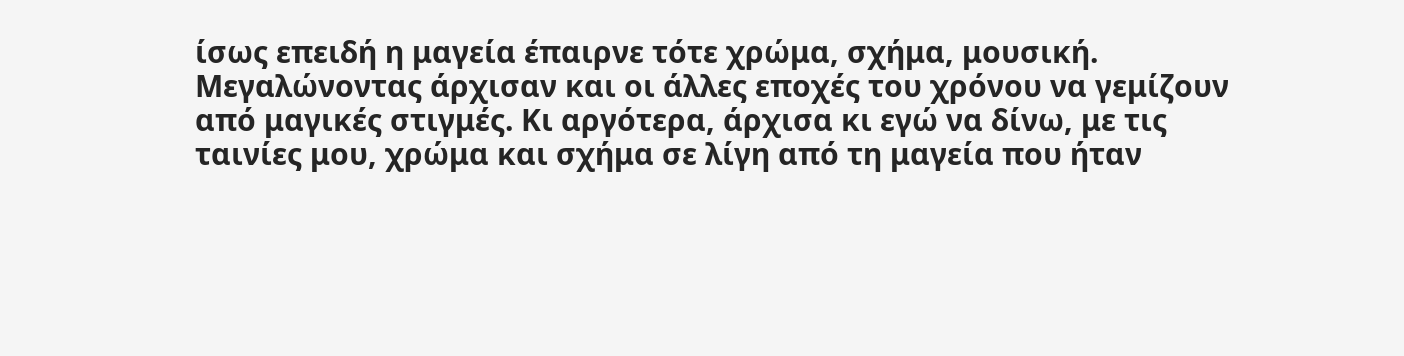ίσως επειδή η μαγεία έπαιρνε τότε χρώμα, σχήμα, μουσική. Μεγαλώνοντας άρχισαν και οι άλλες εποχές του χρόνου να γεμίζουν από μαγικές στιγμές. Κι αργότερα, άρχισα κι εγώ να δίνω, με τις ταινίες μου, χρώμα και σχήμα σε λίγη από τη μαγεία που ήταν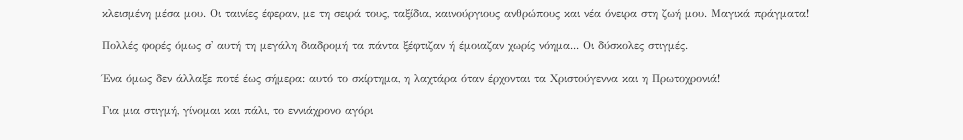κλεισμένη μέσα μου. Οι ταινίες έφεραν, με τη σειρά τους, ταξίδια, καινούργιους ανθρώπους και νέα όνειρα στη ζωή μου. Μαγικά πράγματα!

Πολλές φορές όμως σ' αυτή τη μεγάλη διαδρομή τα πάντα ξέφτιζαν ή έμοιαζαν χωρίς νόημα... Οι δύσκολες στιγμές.

Ένα όμως δεν άλλαξε ποτέ έως σήμερα: αυτό το σκίρτημα, η λαχτάρα όταν έρχονται τα Χριστούγεννα και η Πρωτοχρονιά!

Για μια στιγμή, γίνομαι και πάλι, το εννιάχρονο αγόρι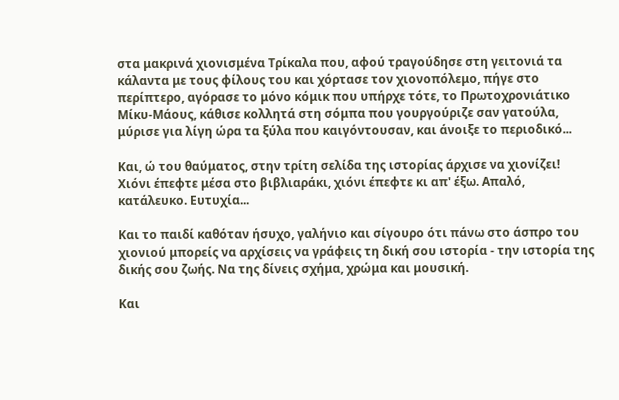στα μακρινά χιονισμένα Τρίκαλα που, αφού τραγούδησε στη γειτονιά τα κάλαντα με τους φίλους του και χόρτασε τον χιονοπόλεμο, πήγε στο περίπτερο, αγόρασε το μόνο κόμικ που υπήρχε τότε, το Πρωτοχρονιάτικο Μίκυ-Μάους, κάθισε κολλητά στη σόμπα που γουργούριζε σαν γατούλα, μύρισε για λίγη ώρα τα ξύλα που καιγόντουσαν, και άνοιξε το περιοδικό...

Και, ώ του θαύματος, στην τρίτη σελίδα της ιστορίας άρχισε να χιονίζει! Χιόνι έπεφτε μέσα στο βιβλιαράκι, χιόνι έπεφτε κι απ' έξω. Απαλό, κατάλευκο. Ευτυχία...

Και το παιδί καθόταν ήσυχο, γαλήνιο και σίγουρο ότι πάνω στο άσπρο του χιονιού μπορείς να αρχίσεις να γράφεις τη δική σου ιστορία - την ιστορία της δικής σου ζωής. Να της δίνεις σχήμα, χρώμα και μουσική.

Και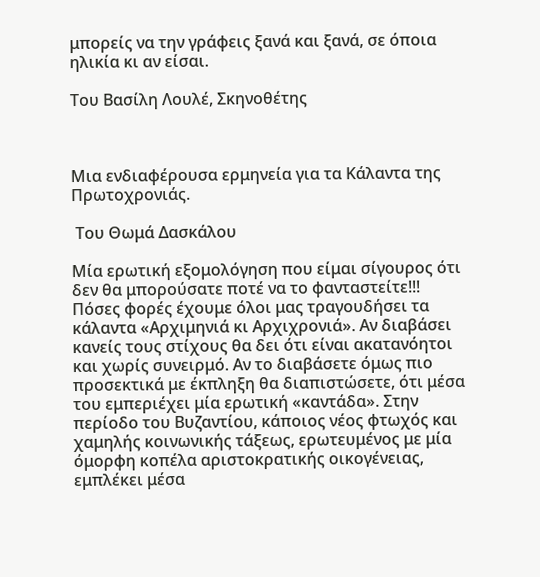μπορείς να την γράφεις ξανά και ξανά, σε όποια ηλικία κι αν είσαι.

Του Βασίλη Λουλέ, Σκηνοθέτης



Μια ενδιαφέρουσα ερμηνεία για τα Κάλαντα της Πρωτοχρονιάς.

 Του Θωμά Δασκάλου

Μία ερωτική εξομολόγηση που είμαι σίγουρος ότι δεν θα μπορούσατε ποτέ να το φανταστείτε!!! Πόσες φορές έχουμε όλοι μας τραγουδήσει τα κάλαντα «Αρχιμηνιά κι Αρχιχρονιά». Αν διαβάσει κανείς τους στίχους θα δει ότι είναι ακατανόητοι και χωρίς συνειρμό. Αν το διαβάσετε όμως πιο προσεκτικά με έκπληξη θα διαπιστώσετε, ότι μέσα του εμπεριέχει μία ερωτική «καντάδα». Στην περίοδο του Βυζαντίου, κάποιος νέος φτωχός και χαμηλής κοινωνικής τάξεως, ερωτευμένος με μία όμορφη κοπέλα αριστοκρατικής οικογένειας, εμπλέκει μέσα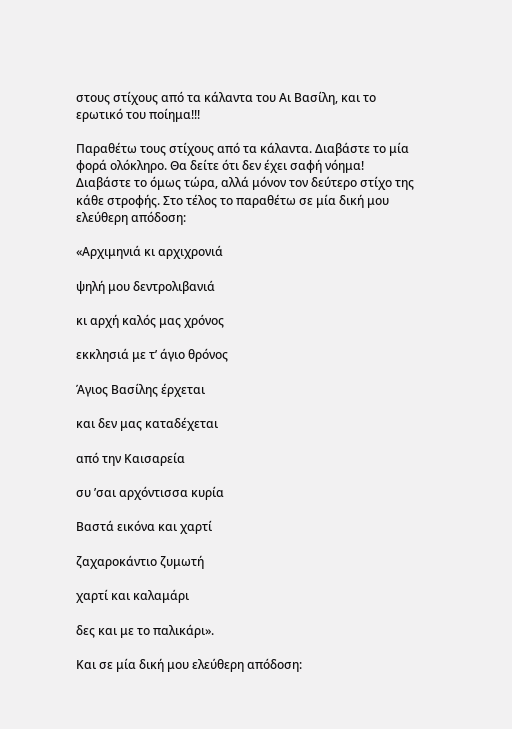στους στίχους από τα κάλαντα του Αι Βασίλη, και το ερωτικό του ποίημα!!!

Παραθέτω τους στίχους από τα κάλαντα. Διαβάστε το μία φορά ολόκληρο. Θα δείτε ότι δεν έχει σαφή νόημα! Διαβάστε το όμως τώρα, αλλά μόνον τον δεύτερο στίχο της κάθε στροφής. Στο τέλος το παραθέτω σε μία δική μου ελεύθερη απόδοση:

«Αρχιμηνιά κι αρχιχρονιά

ψηλή μου δεντρολιβανιά

κι αρχή καλός μας χρόνος

εκκλησιά με τ’ άγιο θρόνος

Άγιος Βασίλης έρχεται

και δεν μας καταδέχεται

από την Καισαρεία

συ ’σαι αρχόντισσα κυρία

Βαστά εικόνα και χαρτί

ζαχαροκάντιο ζυμωτή

χαρτί και καλαμάρι

δες και με το παλικάρι».

Και σε μία δική μου ελεύθερη απόδοση: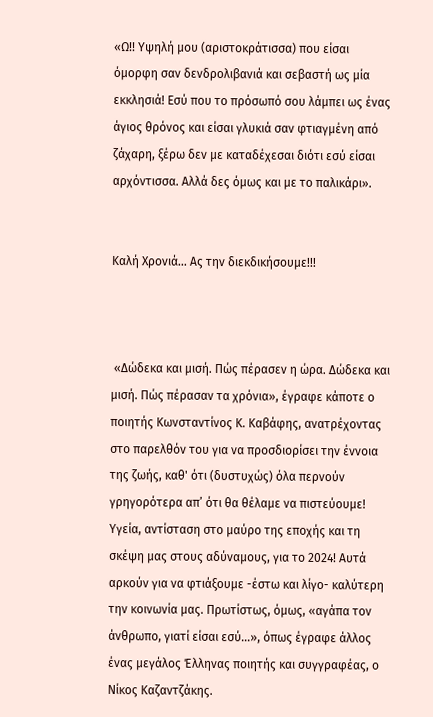«Ω!! Υψηλή μου (αριστοκράτισσα) που είσαι όμορφη σαν δενδρολιβανιά και σεβαστή ως μία εκκλησιά! Εσύ που το πρόσωπό σου λάμπει ως ένας άγιος θρόνος και είσαι γλυκιά σαν φτιαγμένη από ζάχαρη, ξέρω δεν με καταδέχεσαι διότι εσύ είσαι αρχόντισσα. Αλλά δες όμως και με το παλικάρι».


Καλή Χρονιά... Ας την διεκδικήσουμε!!!



 «Δώδεκα και μισή. Πώς πέρασεν η ώρα. Δώδεκα και μισή. Πώς πέρασαν τα χρόνια», έγραφε κάποτε ο ποιητής Κωνσταντίνος Κ. Καβάφης, ανατρέχοντας στο παρελθόν του για να προσδιορίσει την έννοια της ζωής, καθ' ότι (δυστυχώς) όλα περνούν γρηγορότερα απ’ ότι θα θέλαμε να πιστεύουμε! Υγεία, αντίσταση στο μαύρο της εποχής και τη σκέψη μας στους αδύναμους, για το 2024! Αυτά αρκούν για να φτιάξουμε -έστω και λίγο- καλύτερη την κοινωνία μας. Πρωτίστως, όμως, «αγάπα τον άνθρωπο, γιατί είσαι εσύ...», όπως έγραφε άλλος ένας μεγάλος Έλληνας ποιητής και συγγραφέας, ο Νίκος Καζαντζάκης.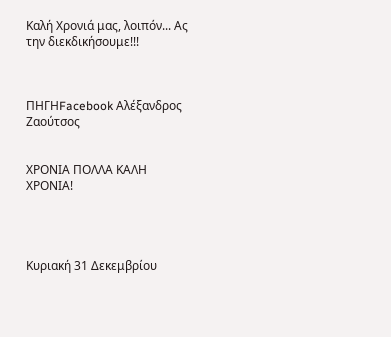Καλή Χρονιά μας, λοιπόν... Ας την διεκδικήσουμε!!!



ΠΗΓΗFacebook Αλέξανδρος Ζαούτσος


ΧΡΟΝΙΑ ΠΟΛΛΑ ΚΑΛΗ ΧΡΟΝΙΑ!




Κυριακή 31 Δεκεμβρίου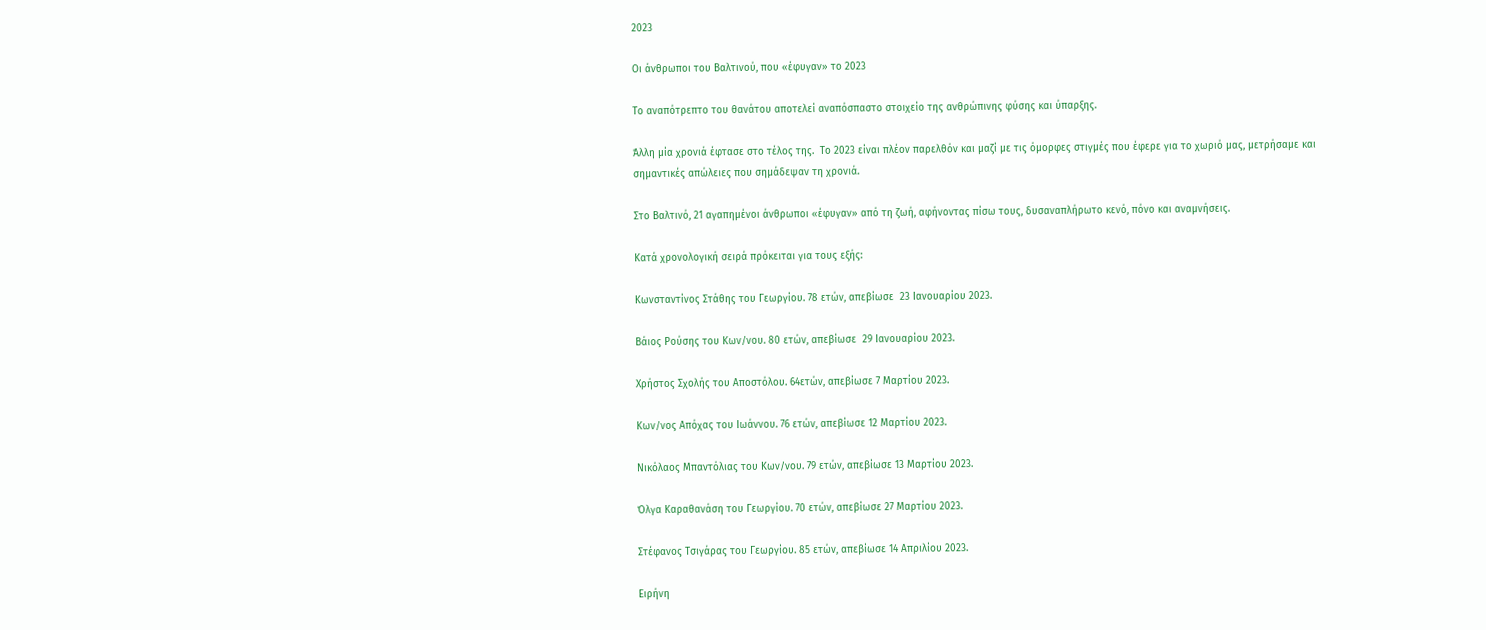2023

Οι άνθρωποι του Βαλτινού, που «έφυγαν» το 2023

Το αναπότρεπτο του θανάτου αποτελεί αναπόσπαστο στοιχείο της ανθρώπινης φύσης και ύπαρξης.

Άλλη μία χρονιά έφτασε στο τέλος της.  Το 2023 είναι πλέον παρελθόν και μαζί με τις όμορφες στιγμές που έφερε για το χωριό μας, μετρήσαμε και σημαντικές απώλειες που σημάδεψαν τη χρονιά.

Στο Βαλτινό, 21 αγαπημένοι άνθρωποι «έφυγαν» από τη ζωή, αφήνοντας πίσω τους, δυσαναπλήρωτο κενό, πόνο και αναμνήσεις.

Κατά χρονολογική σειρά πρόκειται για τους εξής:

Κωνσταντίνος Στάθης του Γεωργίου. 78 ετών, απεβίωσε  23 Ιανουαρίου 2023.

Βάιος Ρούσης του Κων/νου. 80 ετών, απεβίωσε  29 Ιανουαρίου 2023.

Χρήστος Σχολής του Αποστόλου. 64ετών, απεβίωσε 7 Μαρτίου 2023.

Κων/νος Απόχας του Ιωάννου. 76 ετών, απεβίωσε 12 Μαρτίου 2023.

Νικόλαος Μπαντόλιας του Κων/νου. 79 ετών, απεβίωσε 13 Μαρτίου 2023.

Όλγα Καραθανάση του Γεωργίου. 70 ετών, απεβίωσε 27 Μαρτίου 2023.

Στέφανος Τσιγάρας του Γεωργίου. 85 ετών, απεβίωσε 14 Απριλίου 2023.

Ειρήνη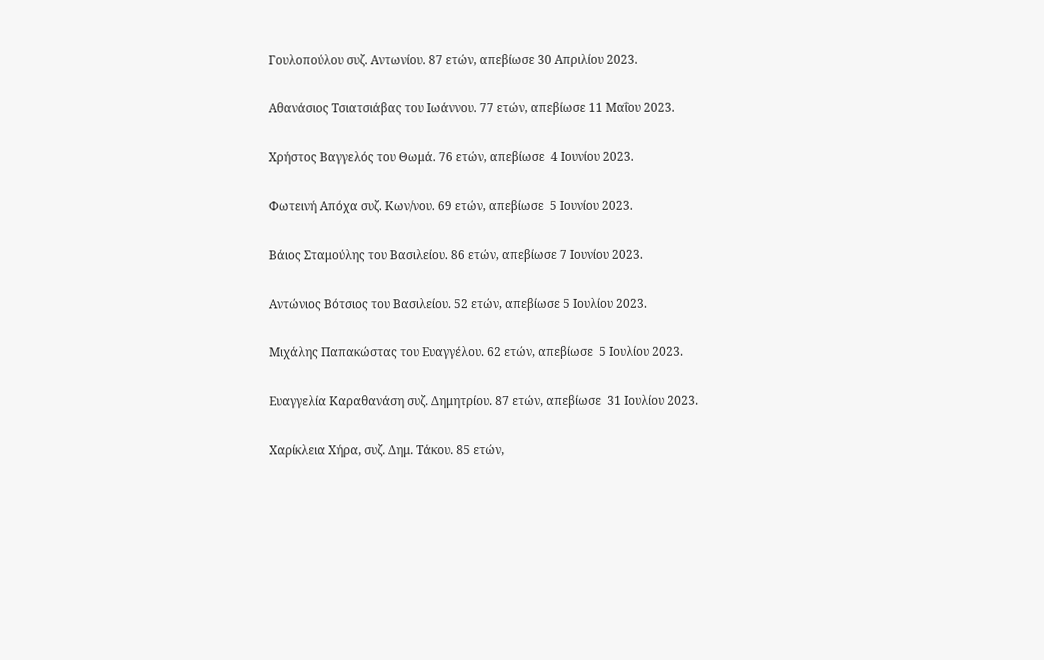Γουλοπούλου συζ. Αντωνίου. 87 ετών, απεβίωσε 30 Απριλίου 2023.

Αθανάσιος Τσιατσιάβας του Ιωάννου. 77 ετών, απεβίωσε 11 Μαΐου 2023.

Χρήστος Βαγγελός του Θωμά. 76 ετών, απεβίωσε  4 Ιουνίου 2023.

Φωτεινή Απόχα συζ. Κων/νου. 69 ετών, απεβίωσε  5 Ιουνίου 2023.

Βάιος Σταμούλης του Βασιλείου. 86 ετών, απεβίωσε 7 Ιουνίου 2023.

Αντώνιος Βότσιος του Βασιλείου. 52 ετών, απεβίωσε 5 Ιουλίου 2023.

Μιχάλης Παπακώστας του Ευαγγέλου. 62 ετών, απεβίωσε  5 Ιουλίου 2023.

Ευαγγελία Καραθανάση συζ. Δημητρίου. 87 ετών, απεβίωσε  31 Ιουλίου 2023.

Χαρίκλεια Χήρα, συζ. Δημ. Τάκου. 85 ετών,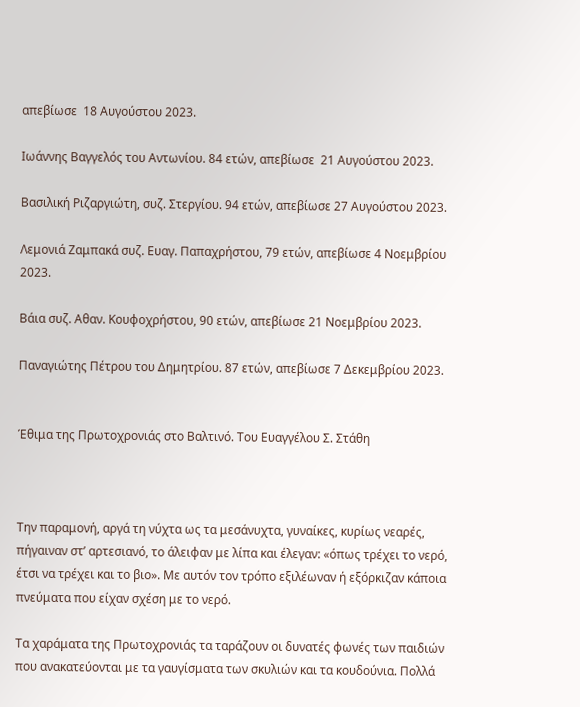απεβίωσε  18 Αυγούστου 2023.

Ιωάννης Βαγγελός του Αντωνίου. 84 ετών, απεβίωσε  21 Αυγούστου 2023.

Βασιλική Ριζαργιώτη, συζ. Στεργίου. 94 ετών, απεβίωσε 27 Αυγούστου 2023.

Λεμονιά Ζαμπακά συζ. Ευαγ. Παπαχρήστου, 79 ετών, απεβίωσε 4 Νοεμβρίου 2023.

Βάια συζ. Αθαν. Κουφοχρήστου, 90 ετών, απεβίωσε 21 Νοεμβρίου 2023.

Παναγιώτης Πέτρου του Δημητρίου. 87 ετών, απεβίωσε 7 Δεκεμβρίου 2023.


Έθιμα της Πρωτοχρονιάς στο Βαλτινό. Του Ευαγγέλου Σ. Στάθη



Την παραμονή, αργά τη νύχτα ως τα μεσάνυχτα, γυναίκες, κυρίως νεαρές, πήγαιναν στ’ αρτεσιανό, το άλειφαν με λίπα και έλεγαν: «όπως τρέχει το νερό, έτσι να τρέχει και το βιο». Με αυτόν τον τρόπο εξιλέωναν ή εξόρκιζαν κάποια πνεύματα που είχαν σχέση με το νερό.

Τα χαράματα της Πρωτοχρονιάς τα ταράζουν οι δυνατές φωνές των παιδιών που ανακατεύονται με τα γαυγίσματα των σκυλιών και τα κουδούνια. Πολλά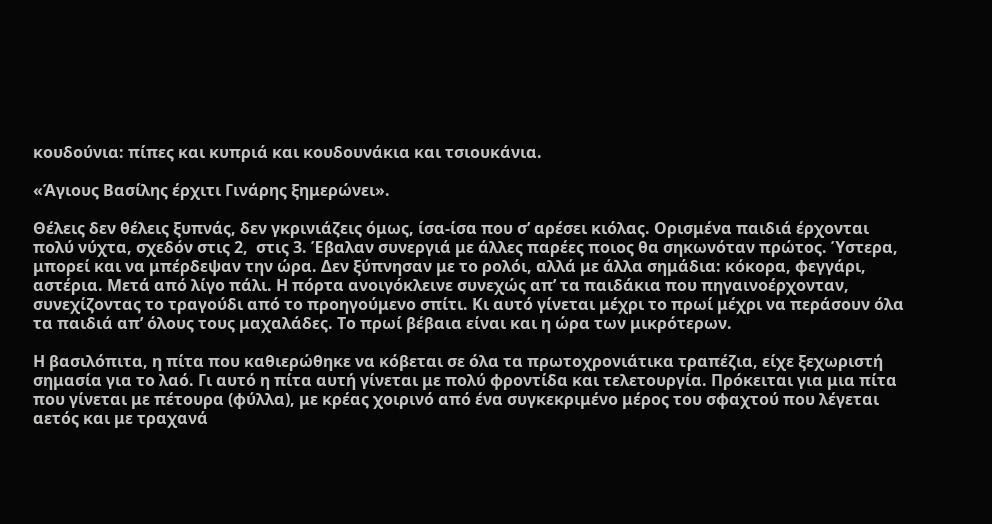κουδούνια: πίπες και κυπριά και κουδουνάκια και τσιουκάνια.

«Άγιους Βασίλης έρχιτι Γινάρης ξημερώνει».

Θέλεις δεν θέλεις ξυπνάς, δεν γκρινιάζεις όμως, ίσα-ίσα που σ’ αρέσει κιόλας. Ορισμένα παιδιά έρχονται πολύ νύχτα, σχεδόν στις 2,  στις 3. Έβαλαν συνεργιά με άλλες παρέες ποιος θα σηκωνόταν πρώτος. Ύστερα, μπορεί και να μπέρδεψαν την ώρα. Δεν ξύπνησαν με το ρολόι, αλλά με άλλα σημάδια: κόκορα, φεγγάρι, αστέρια. Μετά από λίγο πάλι. Η πόρτα ανοιγόκλεινε συνεχώς απ’ τα παιδάκια που πηγαινοέρχονταν, συνεχίζοντας το τραγούδι από το προηγούμενο σπίτι. Κι αυτό γίνεται μέχρι το πρωί μέχρι να περάσουν όλα τα παιδιά απ’ όλους τους μαχαλάδες. Το πρωί βέβαια είναι και η ώρα των μικρότερων.

Η βασιλόπιτα, η πίτα που καθιερώθηκε να κόβεται σε όλα τα πρωτοχρονιάτικα τραπέζια, είχε ξεχωριστή σημασία για το λαό. Γι αυτό η πίτα αυτή γίνεται με πολύ φροντίδα και τελετουργία. Πρόκειται για μια πίτα που γίνεται με πέτουρα (φύλλα), με κρέας χοιρινό από ένα συγκεκριμένο μέρος του σφαχτού που λέγεται αετός και με τραχανά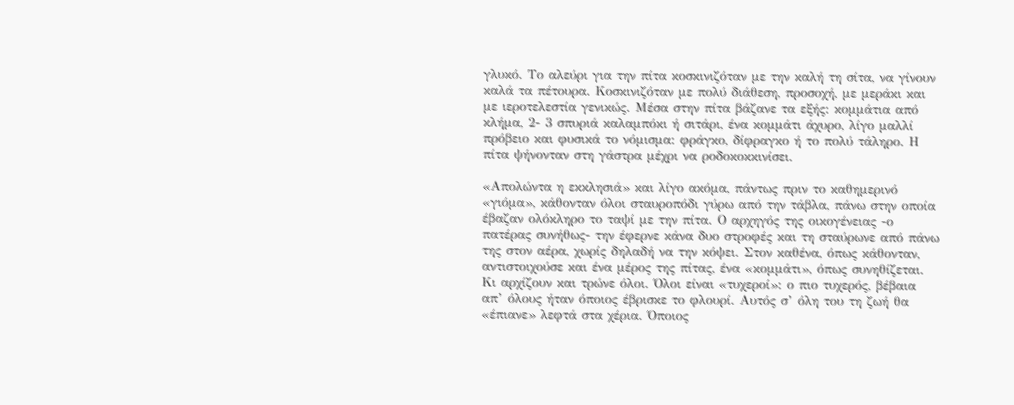γλυκό. Το αλεύρι για την πίτα κοσκινιζόταν με την καλή τη σίτα, να γίνουν καλά τα πέτουρα. Κοσκινιζόταν με πολύ διάθεση, προσοχή, με μεράκι και με ιεροτελεστία γενικώς. Μέσα στην πίτα βάζανε τα εξής: κομμάτια από κλήμα, 2- 3 σπυριά καλαμπόκι ή σιτάρι, ένα κομμάτι άχυρο, λίγο μαλλί πρόβειο και φυσικά το νόμισμα: φράγκο, δίφραγκο ή το πολύ τάληρο. Η πίτα ψήνονταν στη γάστρα μέχρι να ροδοκοκκινίσει.

«Απολώντα η εκκλησιά» και λίγο ακόμα, πάντως πριν το καθημερινό «γιόμα», κάθονταν όλοι σταυροπόδι γύρω από την τάβλα, πάνω στην οποία έβαζαν ολόκληρο το ταψί με την πίτα. Ο αρχηγός της οικογένειας -ο πατέρας συνήθως- την έφερνε κάνα δυο στροφές και τη σταύρωνε από πάνω της στον αέρα, χωρίς δηλαδή να την κόψει. Στον καθένα, όπως κάθονταν, αντιστοιχούσε και ένα μέρος της πίτας, ένα «κομμάτι», όπως συνηθίζεται. Κι αρχίζουν και τρώνε όλοι. Όλοι είναι «τυχεροί»: ο πιο τυχερός, βέβαια απ’ όλους ήταν όποιος έβρισκε το φλουρί. Αυτός σ’ όλη του τη ζωή θα «έπιανε» λεφτά στα χέρια. Όποιος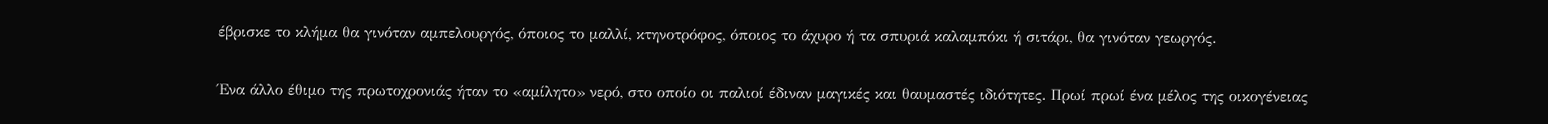έβρισκε το κλήμα θα γινόταν αμπελουργός, όποιος το μαλλί, κτηνοτρόφος, όποιος το άχυρο ή τα σπυριά καλαμπόκι ή σιτάρι, θα γινόταν γεωργός.

Ένα άλλο έθιμο της πρωτοχρονιάς ήταν το «αμίλητο» νερό, στο οποίο οι παλιοί έδιναν μαγικές και θαυμαστές ιδιότητες. Πρωί πρωί ένα μέλος της οικογένειας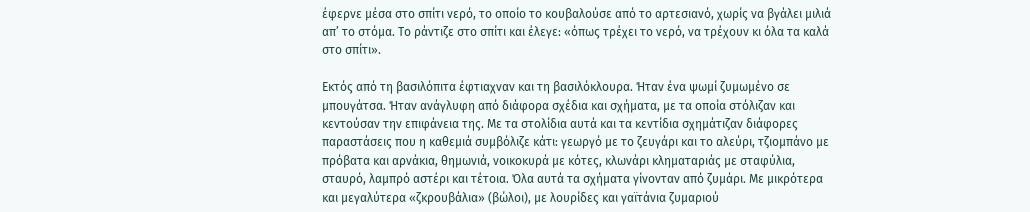έφερνε μέσα στο σπίτι νερό, το οποίο το κουβαλούσε από το αρτεσιανό, χωρίς να βγάλει μιλιά απ’ το στόμα. Το ράντιζε στο σπίτι και έλεγε: «όπως τρέχει το νερό, να τρέχουν κι όλα τα καλά στο σπίτι».

Εκτός από τη βασιλόπιτα έφτιαχναν και τη βασιλόκλουρα. Ήταν ένα ψωμί ζυμωμένο σε μπουγάτσα. Ήταν ανάγλυφη από διάφορα σχέδια και σχήματα, με τα οποία στόλιζαν και κεντούσαν την επιφάνεια της. Με τα στολίδια αυτά και τα κεντίδια σχημάτιζαν διάφορες παραστάσεις που η καθεμιά συμβόλιζε κάτι: γεωργό με το ζευγάρι και το αλεύρι, τζιομπάνο με πρόβατα και αρνάκια, θημωνιά, νοικοκυρά με κότες, κλωνάρι κληματαριάς με σταφύλια, σταυρό, λαμπρό αστέρι και τέτοια. Όλα αυτά τα σχήματα γίνονταν από ζυμάρι. Με μικρότερα και μεγαλύτερα «ζκρουβάλια» (βώλοι), με λουρίδες και γαϊτάνια ζυμαριού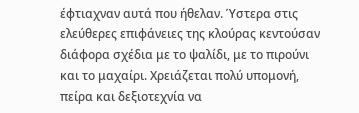έφτιαχναν αυτά που ήθελαν. Ύστερα στις ελεύθερες επιφάνειες της κλούρας κεντούσαν διάφορα σχέδια με το ψαλίδι, με το πιρούνι και το μαχαίρι. Χρειάζεται πολύ υπομονή, πείρα και δεξιοτεχνία να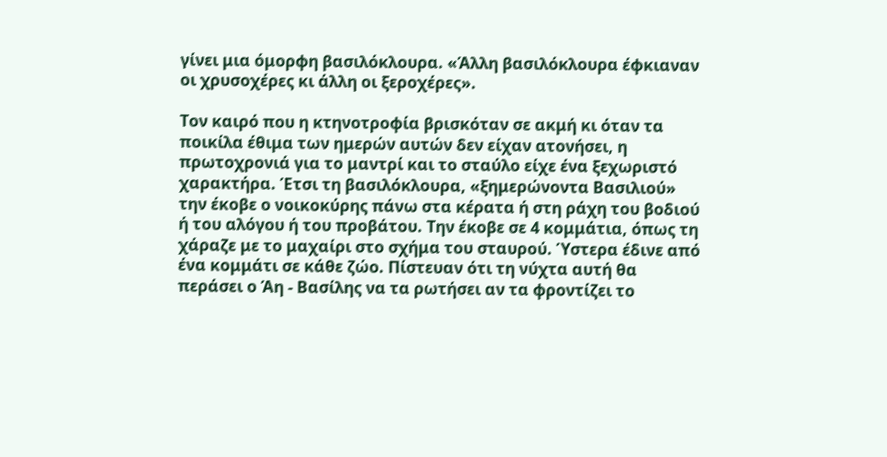γίνει μια όμορφη βασιλόκλουρα. «Άλλη βασιλόκλουρα έφκιαναν οι χρυσοχέρες κι άλλη οι ξεροχέρες».

Τον καιρό που η κτηνοτροφία βρισκόταν σε ακμή κι όταν τα ποικίλα έθιμα των ημερών αυτών δεν είχαν ατονήσει, η πρωτοχρονιά για το μαντρί και το σταύλο είχε ένα ξεχωριστό χαρακτήρα. Έτσι τη βασιλόκλουρα, «ξημερώνοντα Βασιλιού» την έκοβε ο νοικοκύρης πάνω στα κέρατα ή στη ράχη του βοδιού ή του αλόγου ή του προβάτου. Την έκοβε σε 4 κομμάτια, όπως τη χάραζε με το μαχαίρι στο σχήμα του σταυρού. Ύστερα έδινε από ένα κομμάτι σε κάθε ζώο. Πίστευαν ότι τη νύχτα αυτή θα περάσει ο Άη - Βασίλης να τα ρωτήσει αν τα φροντίζει το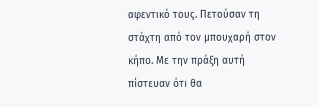αφεντικό τους. Πετούσαν τη στάχτη από τον μπουχαρή στον κήπο. Με την πράξη αυτή πίστευαν ότι θα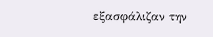εξασφάλιζαν την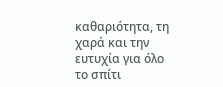καθαριότητα, τη χαρά και την ευτυχία για όλο το σπίτι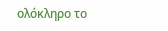ολόκληρο το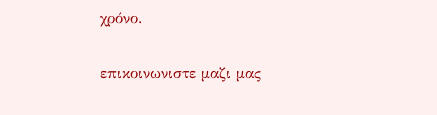χρόνο.

επικοινωνιστε μαζι μας